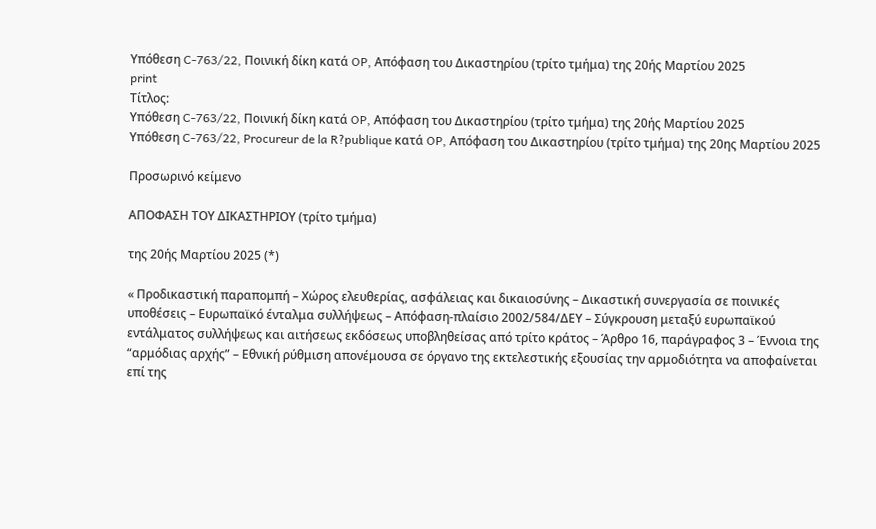Υπόθεση C-763/22, Ποινική δίκη κατά OP, Απόφαση του Δικαστηρίου (τρίτο τμήμα) της 20ής Μαρτίου 2025
print
Τίτλος:
Υπόθεση C-763/22, Ποινική δίκη κατά OP, Απόφαση του Δικαστηρίου (τρίτο τμήμα) της 20ής Μαρτίου 2025
Υπόθεση C-763/22, Procureur de la R?publique κατά OP, Απόφαση του Δικαστηρίου (τρίτο τμήμα) της 20ης Μαρτίου 2025

Προσωρινό κείμενο

ΑΠΟΦΑΣΗ ΤΟΥ ΔΙΚΑΣΤΗΡΙΟΥ (τρίτο τμήμα)

της 20ής Μαρτίου 2025 (*)

« Προδικαστική παραπομπή – Χώρος ελευθερίας, ασφάλειας και δικαιοσύνης – Δικαστική συνεργασία σε ποινικές υποθέσεις – Ευρωπαϊκό ένταλμα συλλήψεως – Απόφαση-πλαίσιο 2002/584/ΔΕΥ – Σύγκρουση μεταξύ ευρωπαϊκού εντάλματος συλλήψεως και αιτήσεως εκδόσεως υποβληθείσας από τρίτο κράτος – Άρθρο 16, παράγραφος 3 – Έννοια της “αρμόδιας αρχής” – Εθνική ρύθμιση απονέμουσα σε όργανο της εκτελεστικής εξουσίας την αρμοδιότητα να αποφαίνεται επί της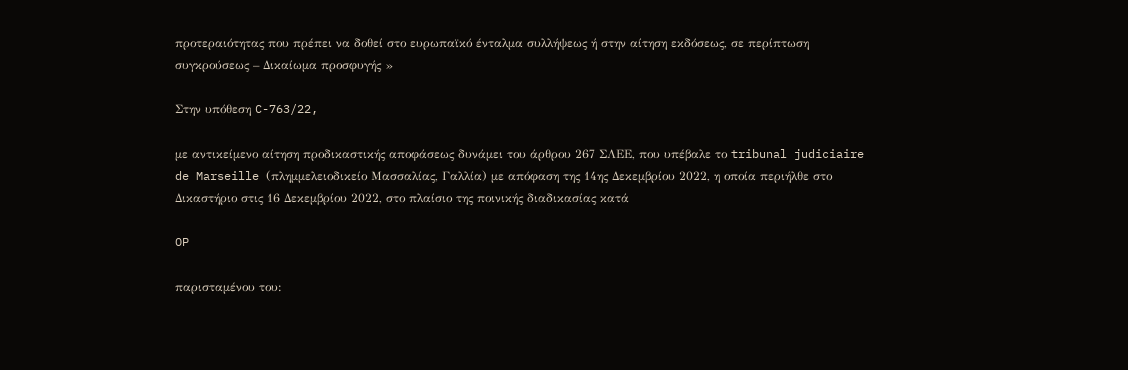προτεραιότητας που πρέπει να δοθεί στο ευρωπαϊκό ένταλμα συλλήψεως ή στην αίτηση εκδόσεως, σε περίπτωση συγκρούσεως – Δικαίωμα προσφυγής »

Στην υπόθεση C-763/22,

με αντικείμενο αίτηση προδικαστικής αποφάσεως δυνάμει του άρθρου 267 ΣΛΕΕ, που υπέβαλε το tribunal judiciaire de Marseille (πλημμελειοδικείο Μασσαλίας, Γαλλία) με απόφαση της 14ης Δεκεμβρίου 2022, η οποία περιήλθε στο Δικαστήριο στις 16 Δεκεμβρίου 2022, στο πλαίσιο της ποινικής διαδικασίας κατά

OP

παρισταμένου του: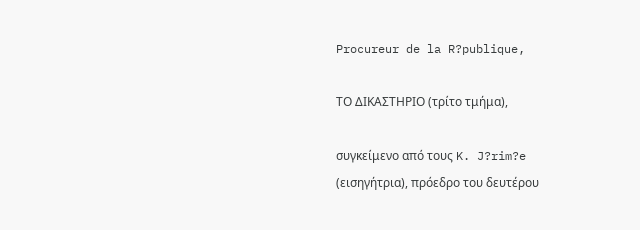Procureur de la R?publique,

ΤΟ ΔΙΚΑΣΤΗΡΙΟ (τρίτο τμήμα),

συγκείμενο από τους K. J?rim?e (εισηγήτρια), πρόεδρο του δευτέρου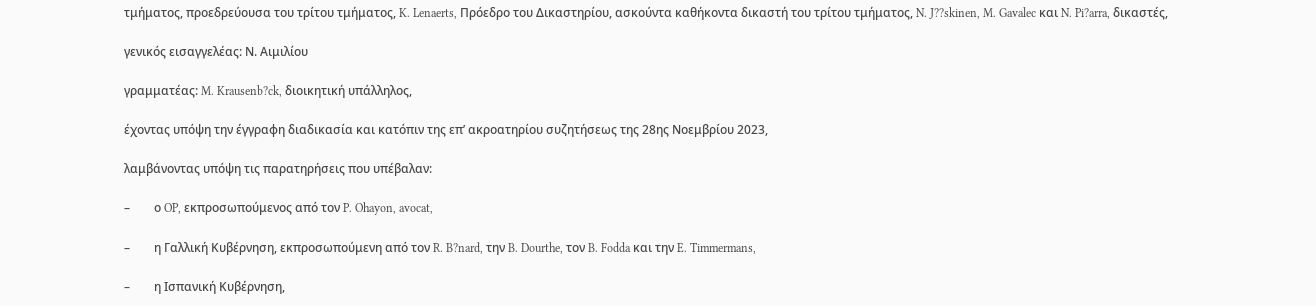τμήματος, προεδρεύουσα του τρίτου τμήματος, K. Lenaerts, Πρόεδρο του Δικαστηρίου, ασκούντα καθήκοντα δικαστή του τρίτου τμήματος, N. J??skinen, M. Gavalec και N. Pi?arra, δικαστές,

γενικός εισαγγελέας: Ν. Αιμιλίου

γραμματέας: M. Krausenb?ck, διοικητική υπάλληλος,

έχοντας υπόψη την έγγραφη διαδικασία και κατόπιν της επ’ ακροατηρίου συζητήσεως της 28ης Νοεμβρίου 2023,

λαμβάνοντας υπόψη τις παρατηρήσεις που υπέβαλαν:

–        ο OP, εκπροσωπούμενος από τον P. Ohayon, avocat,

–        η Γαλλική Κυβέρνηση, εκπροσωπούμενη από τον R. B?nard, την B. Dourthe, τον B. Fodda και την E. Timmermans,

–        η Ισπανική Κυβέρνηση,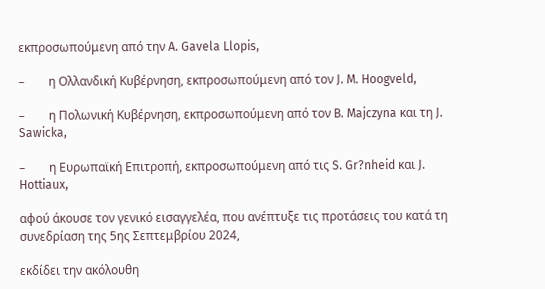εκπροσωπούμενη από την A. Gavela Llopis,

–        η Ολλανδική Κυβέρνηση, εκπροσωπούμενη από τον J. M. Hoogveld,

–        η Πολωνική Κυβέρνηση, εκπροσωπούμενη από τον B. Majczyna και τη J. Sawicka,

–        η Ευρωπαϊκή Επιτροπή, εκπροσωπούμενη από τις S. Gr?nheid και J. Hottiaux,

αφού άκουσε τον γενικό εισαγγελέα, που ανέπτυξε τις προτάσεις του κατά τη συνεδρίαση της 5ης Σεπτεμβρίου 2024,

εκδίδει την ακόλουθη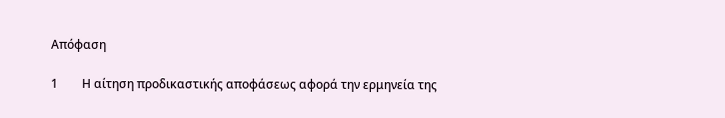Απόφαση

1        Η αίτηση προδικαστικής αποφάσεως αφορά την ερμηνεία της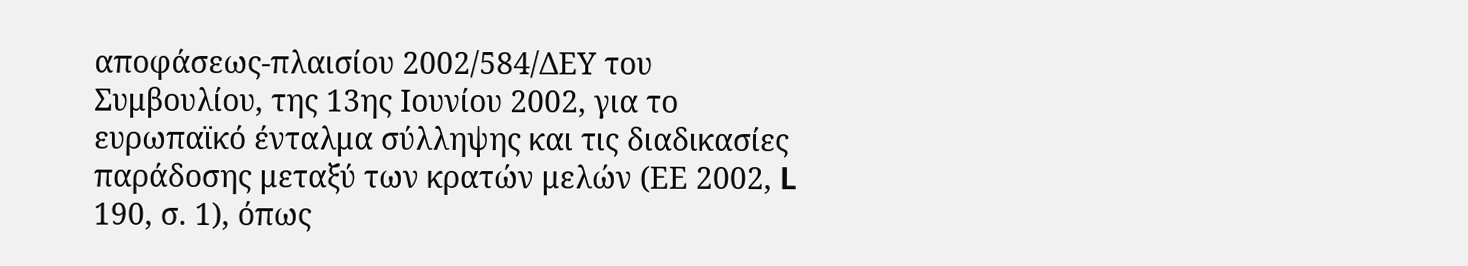αποφάσεως-πλαισίου 2002/584/ΔΕΥ του Συμβουλίου, της 13ης Ιουνίου 2002, για το ευρωπαϊκό ένταλμα σύλληψης και τις διαδικασίες παράδοσης μεταξύ των κρατών μελών (ΕΕ 2002, L 190, σ. 1), όπως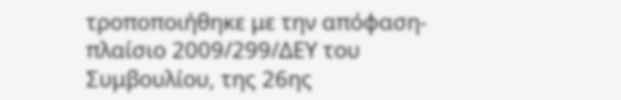τροποποιήθηκε με την απόφαση-πλαίσιο 2009/299/ΔΕΥ του Συμβουλίου, της 26ης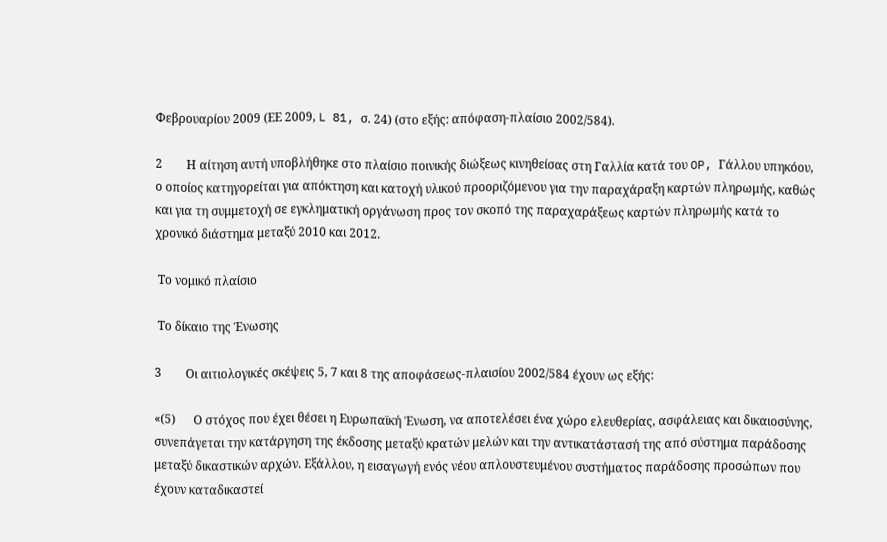Φεβρουαρίου 2009 (ΕΕ 2009, L 81, σ. 24) (στο εξής: απόφαση-πλαίσιο 2002/584).

2        Η αίτηση αυτή υποβλήθηκε στο πλαίσιο ποινικής διώξεως κινηθείσας στη Γαλλία κατά του OP, Γάλλου υπηκόου, ο οποίος κατηγορείται για απόκτηση και κατοχή υλικού προοριζόμενου για την παραχάραξη καρτών πληρωμής, καθώς και για τη συμμετοχή σε εγκληματική οργάνωση προς τον σκοπό της παραχαράξεως καρτών πληρωμής κατά το χρονικό διάστημα μεταξύ 2010 και 2012.

 Το νομικό πλαίσιο

 Το δίκαιο της Ένωσης

3        Οι αιτιολογικές σκέψεις 5, 7 και 8 της αποφάσεως-πλαισίου 2002/584 έχουν ως εξής:

«(5)      Ο στόχος που έχει θέσει η Ευρωπαϊκή Ένωση, να αποτελέσει ένα χώρο ελευθερίας, ασφάλειας και δικαιοσύνης, συνεπάγεται την κατάργηση της έκδοσης μεταξύ κρατών μελών και την αντικατάστασή της από σύστημα παράδοσης μεταξύ δικαστικών αρχών. Εξάλλου, η εισαγωγή ενός νέου απλουστευμένου συστήματος παράδοσης προσώπων που έχουν καταδικαστεί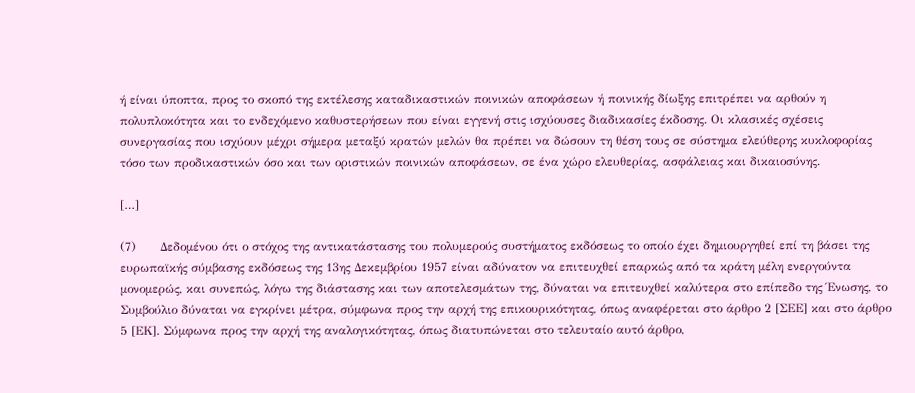ή είναι ύποπτα, προς το σκοπό της εκτέλεσης καταδικαστικών ποινικών αποφάσεων ή ποινικής δίωξης επιτρέπει να αρθούν η πολυπλοκότητα και το ενδεχόμενο καθυστερήσεων που είναι εγγενή στις ισχύουσες διαδικασίες έκδοσης. Οι κλασικές σχέσεις συνεργασίας που ισχύουν μέχρι σήμερα μεταξύ κρατών μελών θα πρέπει να δώσουν τη θέση τους σε σύστημα ελεύθερης κυκλοφορίας τόσο των προδικαστικών όσο και των οριστικών ποινικών αποφάσεων, σε ένα χώρο ελευθερίας, ασφάλειας και δικαιοσύνης.

[…]

(7)      Δεδομένου ότι ο στόχος της αντικατάστασης του πολυμερούς συστήματος εκδόσεως το οποίο έχει δημιουργηθεί επί τη βάσει της ευρωπαϊκής σύμβασης εκδόσεως της 13ης Δεκεμβρίου 1957 είναι αδύνατον να επιτευχθεί επαρκώς από τα κράτη μέλη ενεργούντα μονομερώς, και συνεπώς, λόγω της διάστασης και των αποτελεσμάτων της, δύναται να επιτευχθεί καλύτερα στο επίπεδο της Ένωσης, το Συμβούλιο δύναται να εγκρίνει μέτρα, σύμφωνα προς την αρχή της επικουρικότητας, όπως αναφέρεται στο άρθρο 2 [ΣΕΕ] και στο άρθρο 5 [ΕΚ]. Σύμφωνα προς την αρχή της αναλογικότητας, όπως διατυπώνεται στο τελευταίο αυτό άρθρο,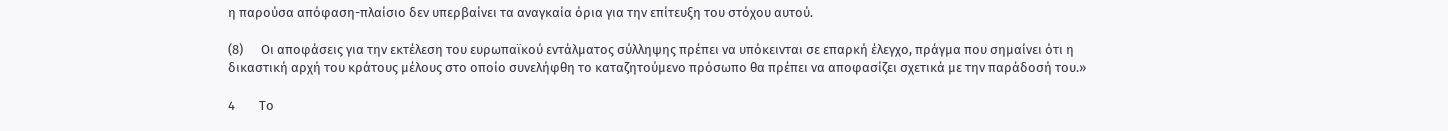η παρούσα απόφαση-πλαίσιο δεν υπερβαίνει τα αναγκαία όρια για την επίτευξη του στόχου αυτού.

(8)      Οι αποφάσεις για την εκτέλεση του ευρωπαϊκού εντάλματος σύλληψης πρέπει να υπόκεινται σε επαρκή έλεγχο, πράγμα που σημαίνει ότι η δικαστική αρχή του κράτους μέλους στο οποίο συνελήφθη το καταζητούμενο πρόσωπο θα πρέπει να αποφασίζει σχετικά με την παράδοσή του.»

4        Το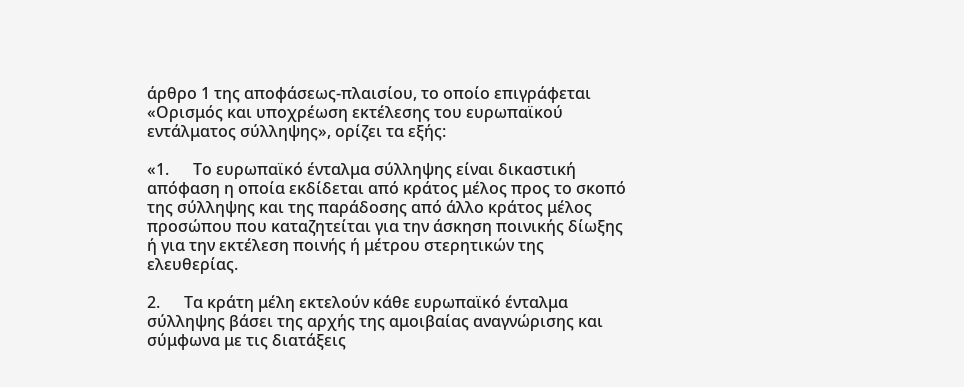άρθρο 1 της αποφάσεως-πλαισίου, το οποίο επιγράφεται «Ορισμός και υποχρέωση εκτέλεσης του ευρωπαϊκού εντάλματος σύλληψης», ορίζει τα εξής:

«1.      Το ευρωπαϊκό ένταλμα σύλληψης είναι δικαστική απόφαση η οποία εκδίδεται από κράτος μέλος προς το σκοπό της σύλληψης και της παράδοσης από άλλο κράτος μέλος προσώπου που καταζητείται για την άσκηση ποινικής δίωξης ή για την εκτέλεση ποινής ή μέτρου στερητικών της ελευθερίας.

2.      Τα κράτη μέλη εκτελούν κάθε ευρωπαϊκό ένταλμα σύλληψης βάσει της αρχής της αμοιβαίας αναγνώρισης και σύμφωνα με τις διατάξεις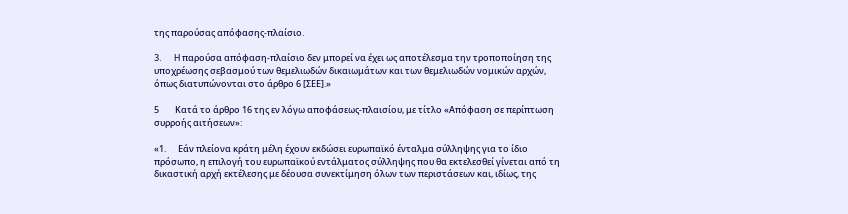της παρούσας απόφασης-πλαίσιο.

3.      H παρούσα απόφαση-πλαίσιο δεν μπορεί να έχει ως αποτέλεσμα την τροποποίηση της υποχρέωσης σεβασμού των θεμελιωδών δικαιωμάτων και των θεμελιωδών νομικών αρχών, όπως διατυπώνονται στο άρθρο 6 [ΣΕΕ].»

5        Κατά το άρθρο 16 της εν λόγω αποφάσεως-πλαισίου, με τίτλο «Απόφαση σε περίπτωση συρροής αιτήσεων»:

«1.      Εάν πλείονα κράτη μέλη έχουν εκδώσει ευρωπαϊκό ένταλμα σύλληψης για το ίδιο πρόσωπο, η επιλογή του ευρωπαϊκού εντάλματος σύλληψης που θα εκτελεσθεί γίνεται από τη δικαστική αρχή εκτέλεσης με δέουσα συνεκτίμηση όλων των περιστάσεων και, ιδίως, της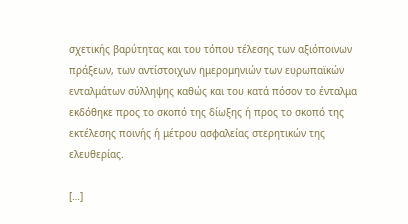σχετικής βαρύτητας και του τόπου τέλεσης των αξιόποινων πράξεων, των αντίστοιχων ημερομηνιών των ευρωπαϊκών ενταλμάτων σύλληψης καθώς και του κατά πόσον το ένταλμα εκδόθηκε προς το σκοπό της δίωξης ή προς το σκοπό της εκτέλεσης ποινής ή μέτρου ασφαλείας στερητικών της ελευθερίας.

[…]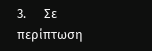3.      Σε περίπτωση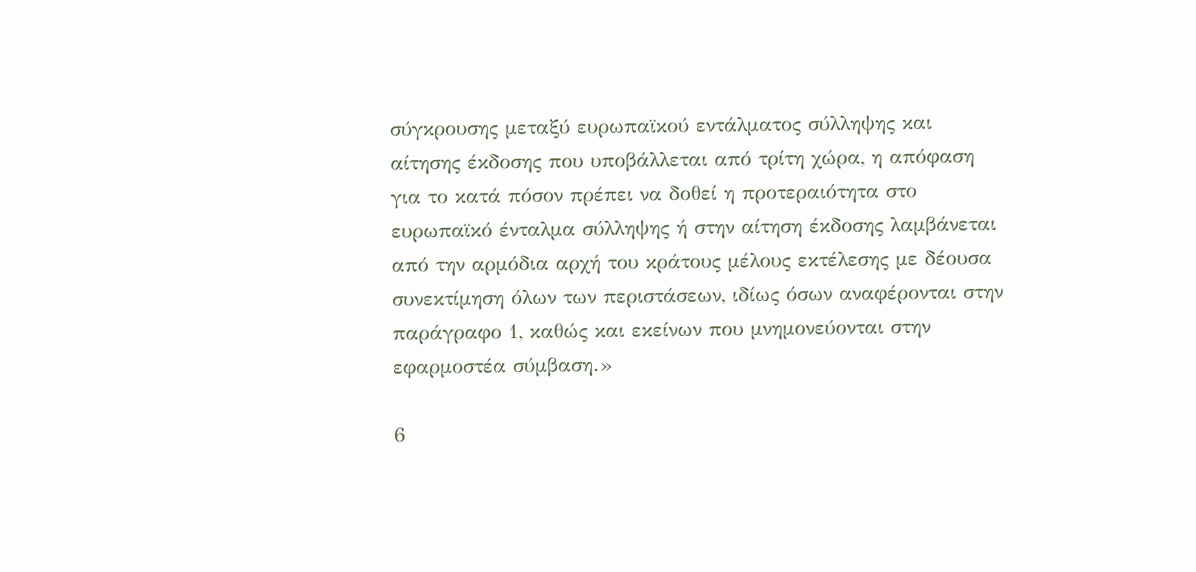σύγκρουσης μεταξύ ευρωπαϊκού εντάλματος σύλληψης και αίτησης έκδοσης που υποβάλλεται από τρίτη χώρα, η απόφαση για το κατά πόσον πρέπει να δοθεί η προτεραιότητα στο ευρωπαϊκό ένταλμα σύλληψης ή στην αίτηση έκδοσης λαμβάνεται από την αρμόδια αρχή του κράτους μέλους εκτέλεσης με δέουσα συνεκτίμηση όλων των περιστάσεων, ιδίως όσων αναφέρονται στην παράγραφο 1, καθώς και εκείνων που μνημονεύονται στην εφαρμοστέα σύμβαση.»

6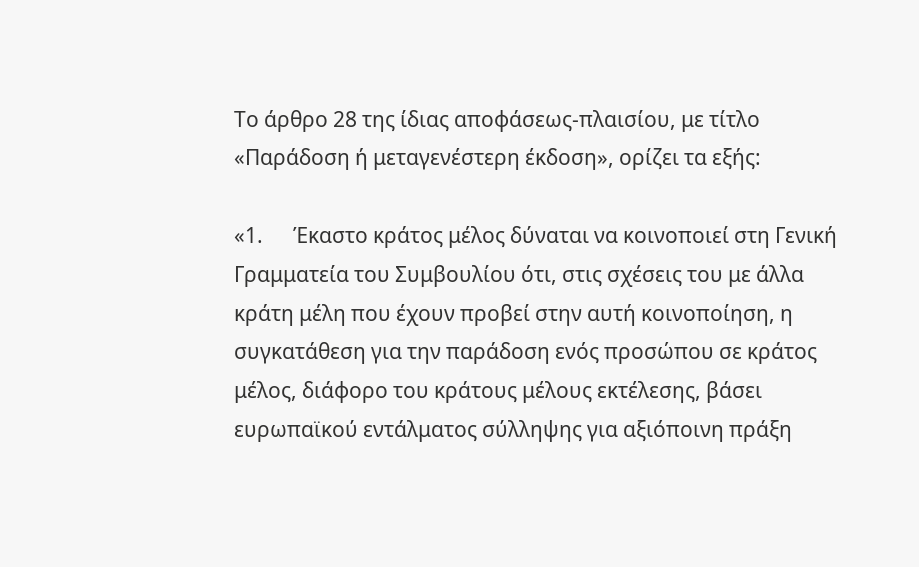Το άρθρο 28 της ίδιας αποφάσεως-πλαισίου, με τίτλο «Παράδοση ή μεταγενέστερη έκδοση», ορίζει τα εξής:

«1.      Έκαστο κράτος μέλος δύναται να κοινοποιεί στη Γενική Γραμματεία του Συμβουλίου ότι, στις σχέσεις του με άλλα κράτη μέλη που έχουν προβεί στην αυτή κοινοποίηση, η συγκατάθεση για την παράδοση ενός προσώπου σε κράτος μέλος, διάφορο του κράτους μέλους εκτέλεσης, βάσει ευρωπαϊκού εντάλματος σύλληψης για αξιόποινη πράξη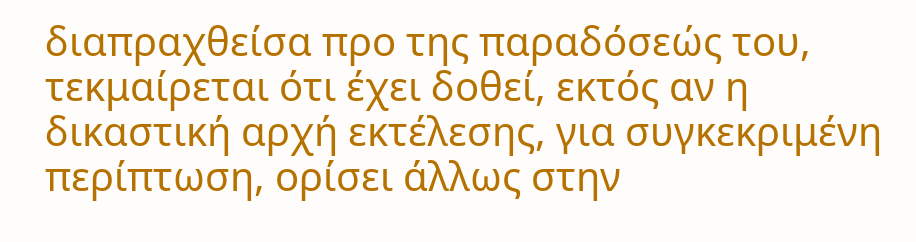διαπραχθείσα προ της παραδόσεώς του, τεκμαίρεται ότι έχει δοθεί, εκτός αν η δικαστική αρχή εκτέλεσης, για συγκεκριμένη περίπτωση, ορίσει άλλως στην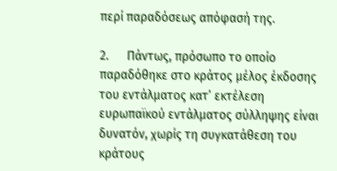περί παραδόσεως απόφασή της.

2.      Πάντως, πρόσωπο το οποίο παραδόθηκε στο κράτος μέλος έκδοσης του εντάλματος κατ’ εκτέλεση ευρωπαϊκού εντάλματος σύλληψης είναι δυνατόν, χωρίς τη συγκατάθεση του κράτους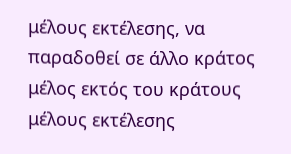μέλους εκτέλεσης, να παραδοθεί σε άλλο κράτος μέλος εκτός του κράτους μέλους εκτέλεσης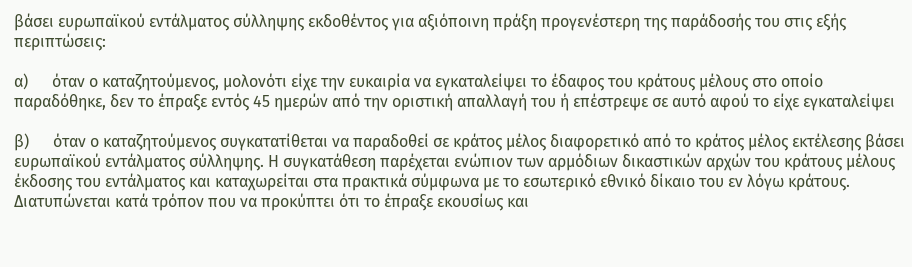βάσει ευρωπαϊκού εντάλματος σύλληψης εκδοθέντος για αξιόποινη πράξη προγενέστερη της παράδοσής του στις εξής περιπτώσεις:

α)      όταν ο καταζητούμενος, μολονότι είχε την ευκαιρία να εγκαταλείψει το έδαφος του κράτους μέλους στο οποίο παραδόθηκε, δεν το έπραξε εντός 45 ημερών από την οριστική απαλλαγή του ή επέστρεψε σε αυτό αφού το είχε εγκαταλείψει

β)      όταν ο καταζητούμενος συγκατατίθεται να παραδοθεί σε κράτος μέλος διαφορετικό από το κράτος μέλος εκτέλεσης βάσει ευρωπαϊκού εντάλματος σύλληψης. Η συγκατάθεση παρέχεται ενώπιον των αρμόδιων δικαστικών αρχών του κράτους μέλους έκδοσης του εντάλματος και καταχωρείται στα πρακτικά σύμφωνα με το εσωτερικό εθνικό δίκαιο του εν λόγω κράτους. Διατυπώνεται κατά τρόπον που να προκύπτει ότι το έπραξε εκουσίως και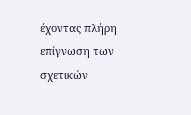έχοντας πλήρη επίγνωση των σχετικών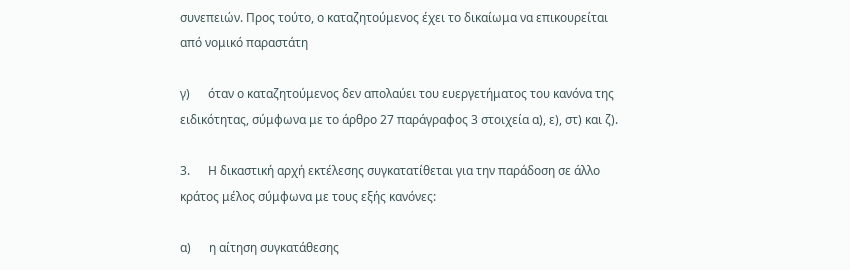συνεπειών. Προς τούτο, ο καταζητούμενος έχει το δικαίωμα να επικουρείται από νομικό παραστάτη

γ)      όταν ο καταζητούμενος δεν απολαύει του ευεργετήματος του κανόνα της ειδικότητας, σύμφωνα με το άρθρο 27 παράγραφος 3 στοιχεία α), ε), στ) και ζ).

3.      Η δικαστική αρχή εκτέλεσης συγκατατίθεται για την παράδοση σε άλλο κράτος μέλος σύμφωνα με τους εξής κανόνες:

α)      η αίτηση συγκατάθεσης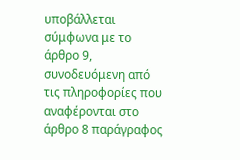υποβάλλεται σύμφωνα με το άρθρο 9, συνοδευόμενη από τις πληροφορίες που αναφέρονται στο άρθρο 8 παράγραφος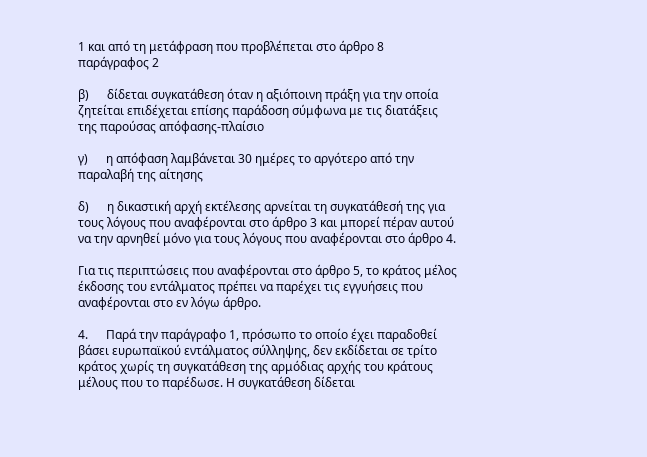1 και από τη μετάφραση που προβλέπεται στο άρθρο 8 παράγραφος 2

β)      δίδεται συγκατάθεση όταν η αξιόποινη πράξη για την οποία ζητείται επιδέχεται επίσης παράδοση σύμφωνα με τις διατάξεις της παρούσας απόφασης-πλαίσιο

γ)      η απόφαση λαμβάνεται 30 ημέρες το αργότερο από την παραλαβή της αίτησης

δ)      η δικαστική αρχή εκτέλεσης αρνείται τη συγκατάθεσή της για τους λόγους που αναφέρονται στο άρθρο 3 και μπορεί πέραν αυτού να την αρνηθεί μόνο για τους λόγους που αναφέρονται στο άρθρο 4.

Για τις περιπτώσεις που αναφέρονται στο άρθρο 5, το κράτος μέλος έκδοσης του εντάλματος πρέπει να παρέχει τις εγγυήσεις που αναφέρονται στο εν λόγω άρθρο.

4.      Παρά την παράγραφο 1, πρόσωπο το οποίο έχει παραδοθεί βάσει ευρωπαϊκού εντάλματος σύλληψης, δεν εκδίδεται σε τρίτο κράτος χωρίς τη συγκατάθεση της αρμόδιας αρχής του κράτους μέλους που το παρέδωσε. Η συγκατάθεση δίδεται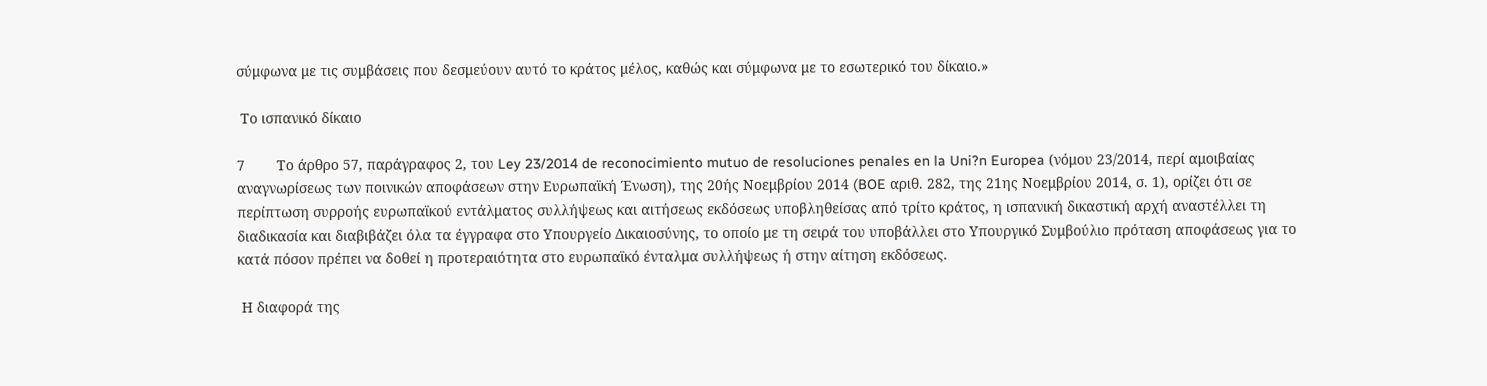σύμφωνα με τις συμβάσεις που δεσμεύουν αυτό το κράτος μέλος, καθώς και σύμφωνα με το εσωτερικό του δίκαιο.»

 Το ισπανικό δίκαιο

7        Το άρθρο 57, παράγραφος 2, του Ley 23/2014 de reconocimiento mutuo de resoluciones penales en la Uni?n Europea (νόμου 23/2014, περί αμοιβαίας αναγνωρίσεως των ποινικών αποφάσεων στην Ευρωπαϊκή Ένωση), της 20ής Νοεμβρίου 2014 (BOE αριθ. 282, της 21ης Νοεμβρίου 2014, σ. 1), ορίζει ότι σε περίπτωση συρροής ευρωπαϊκού εντάλματος συλλήψεως και αιτήσεως εκδόσεως υποβληθείσας από τρίτο κράτος, η ισπανική δικαστική αρχή αναστέλλει τη διαδικασία και διαβιβάζει όλα τα έγγραφα στο Υπουργείο Δικαιοσύνης, το οποίο με τη σειρά του υποβάλλει στο Υπουργικό Συμβούλιο πρόταση αποφάσεως για το κατά πόσον πρέπει να δοθεί η προτεραιότητα στο ευρωπαϊκό ένταλμα συλλήψεως ή στην αίτηση εκδόσεως.

 Η διαφορά της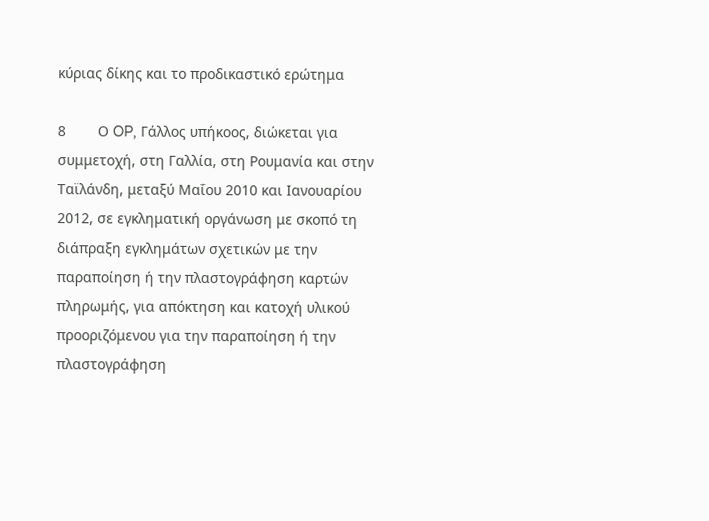κύριας δίκης και το προδικαστικό ερώτημα

8        Ο OP, Γάλλος υπήκοος, διώκεται για συμμετοχή, στη Γαλλία, στη Ρουμανία και στην Ταϊλάνδη, μεταξύ Μαΐου 2010 και Ιανουαρίου 2012, σε εγκληματική οργάνωση με σκοπό τη διάπραξη εγκλημάτων σχετικών με την παραποίηση ή την πλαστογράφηση καρτών πληρωμής, για απόκτηση και κατοχή υλικού προοριζόμενου για την παραποίηση ή την πλαστογράφηση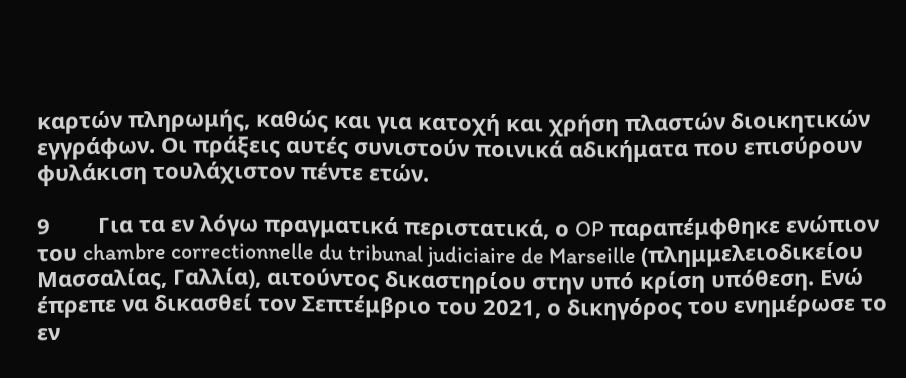καρτών πληρωμής, καθώς και για κατοχή και χρήση πλαστών διοικητικών εγγράφων. Οι πράξεις αυτές συνιστούν ποινικά αδικήματα που επισύρουν φυλάκιση τουλάχιστον πέντε ετών.

9        Για τα εν λόγω πραγματικά περιστατικά, ο OP παραπέμφθηκε ενώπιον του chambre correctionnelle du tribunal judiciaire de Marseille (πλημμελειοδικείου Μασσαλίας, Γαλλία), αιτούντος δικαστηρίου στην υπό κρίση υπόθεση. Ενώ έπρεπε να δικασθεί τον Σεπτέμβριο του 2021, ο δικηγόρος του ενημέρωσε το εν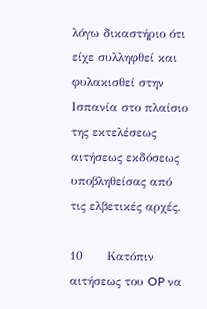λόγω δικαστήριο ότι είχε συλληφθεί και φυλακισθεί στην Ισπανία στο πλαίσιο της εκτελέσεως αιτήσεως εκδόσεως υποβληθείσας από τις ελβετικές αρχές.

10      Κατόπιν αιτήσεως του OP να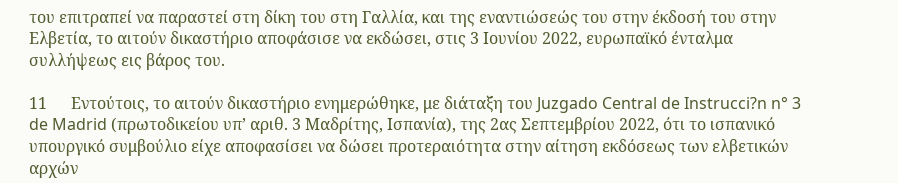του επιτραπεί να παραστεί στη δίκη του στη Γαλλία, και της εναντιώσεώς του στην έκδοσή του στην Ελβετία, το αιτούν δικαστήριο αποφάσισε να εκδώσει, στις 3 Ιουνίου 2022, ευρωπαϊκό ένταλμα συλλήψεως εις βάρος του.

11      Εντούτοις, το αιτούν δικαστήριο ενημερώθηκε, με διάταξη του Juzgado Central de Instrucci?n n° 3 de Madrid (πρωτοδικείου υπ’ αριθ. 3 Μαδρίτης, Ισπανία), της 2ας Σεπτεμβρίου 2022, ότι το ισπανικό υπουργικό συμβούλιο είχε αποφασίσει να δώσει προτεραιότητα στην αίτηση εκδόσεως των ελβετικών αρχών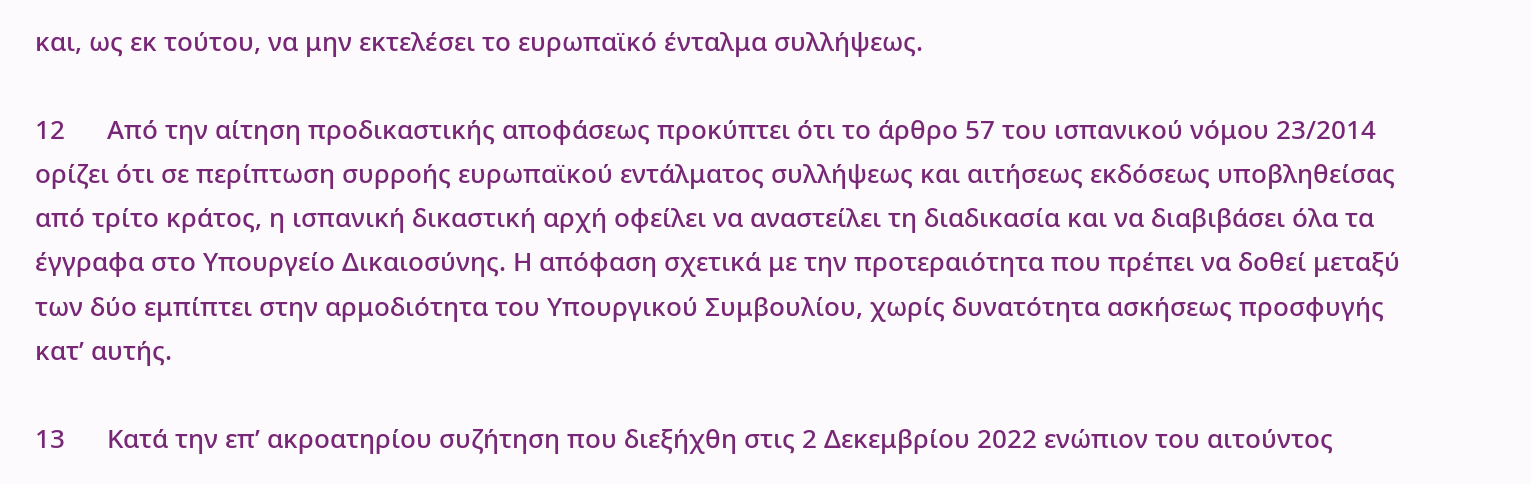και, ως εκ τούτου, να μην εκτελέσει το ευρωπαϊκό ένταλμα συλλήψεως.

12      Από την αίτηση προδικαστικής αποφάσεως προκύπτει ότι το άρθρο 57 του ισπανικού νόμου 23/2014 ορίζει ότι σε περίπτωση συρροής ευρωπαϊκού εντάλματος συλλήψεως και αιτήσεως εκδόσεως υποβληθείσας από τρίτο κράτος, η ισπανική δικαστική αρχή οφείλει να αναστείλει τη διαδικασία και να διαβιβάσει όλα τα έγγραφα στο Υπουργείο Δικαιοσύνης. Η απόφαση σχετικά με την προτεραιότητα που πρέπει να δοθεί μεταξύ των δύο εμπίπτει στην αρμοδιότητα του Υπουργικού Συμβουλίου, χωρίς δυνατότητα ασκήσεως προσφυγής κατ’ αυτής.

13      Κατά την επ’ ακροατηρίου συζήτηση που διεξήχθη στις 2 Δεκεμβρίου 2022 ενώπιον του αιτούντος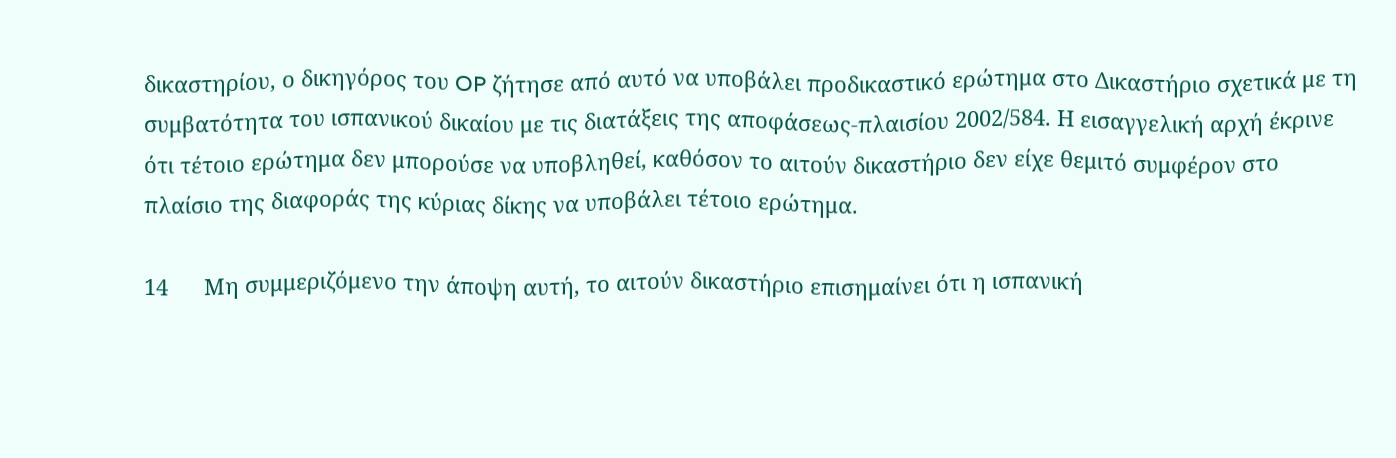δικαστηρίου, ο δικηγόρος του OP ζήτησε από αυτό να υποβάλει προδικαστικό ερώτημα στο Δικαστήριο σχετικά με τη συμβατότητα του ισπανικού δικαίου με τις διατάξεις της αποφάσεως-πλαισίου 2002/584. Η εισαγγελική αρχή έκρινε ότι τέτοιο ερώτημα δεν μπορούσε να υποβληθεί, καθόσον το αιτούν δικαστήριο δεν είχε θεμιτό συμφέρον στο πλαίσιο της διαφοράς της κύριας δίκης να υποβάλει τέτοιο ερώτημα.

14      Μη συμμεριζόμενο την άποψη αυτή, το αιτούν δικαστήριο επισημαίνει ότι η ισπανική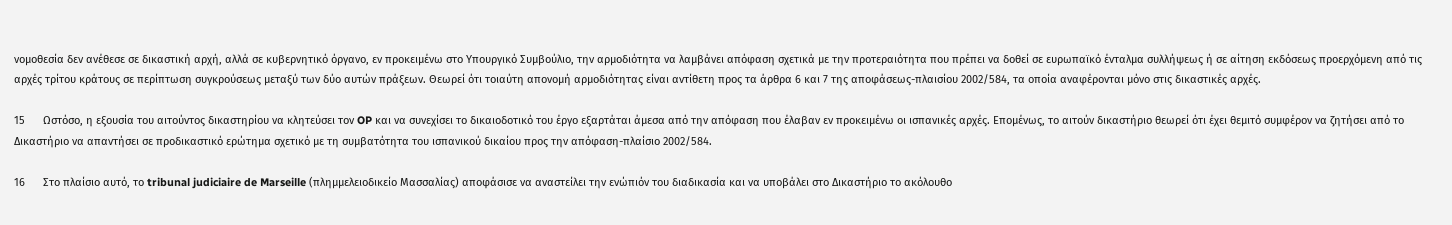νομοθεσία δεν ανέθεσε σε δικαστική αρχή, αλλά σε κυβερνητικό όργανο, εν προκειμένω στο Υπουργικό Συμβούλιο, την αρμοδιότητα να λαμβάνει απόφαση σχετικά με την προτεραιότητα που πρέπει να δοθεί σε ευρωπαϊκό ένταλμα συλλήψεως ή σε αίτηση εκδόσεως προερχόμενη από τις αρχές τρίτου κράτους σε περίπτωση συγκρούσεως μεταξύ των δύο αυτών πράξεων. Θεωρεί ότι τοιαύτη απονομή αρμοδιότητας είναι αντίθετη προς τα άρθρα 6 και 7 της αποφάσεως-πλαισίου 2002/584, τα οποία αναφέρονται μόνο στις δικαστικές αρχές.

15      Ωστόσο, η εξουσία του αιτούντος δικαστηρίου να κλητεύσει τον OP και να συνεχίσει το δικαιοδοτικό του έργο εξαρτάται άμεσα από την απόφαση που έλαβαν εν προκειμένω οι ισπανικές αρχές. Επομένως, το αιτούν δικαστήριο θεωρεί ότι έχει θεμιτό συμφέρον να ζητήσει από το Δικαστήριο να απαντήσει σε προδικαστικό ερώτημα σχετικό με τη συμβατότητα του ισπανικού δικαίου προς την απόφαση-πλαίσιο 2002/584.

16      Στο πλαίσιο αυτό, το tribunal judiciaire de Marseille (πλημμελειοδικείο Μασσαλίας) αποφάσισε να αναστείλει την ενώπιόν του διαδικασία και να υποβάλει στο Δικαστήριο το ακόλουθο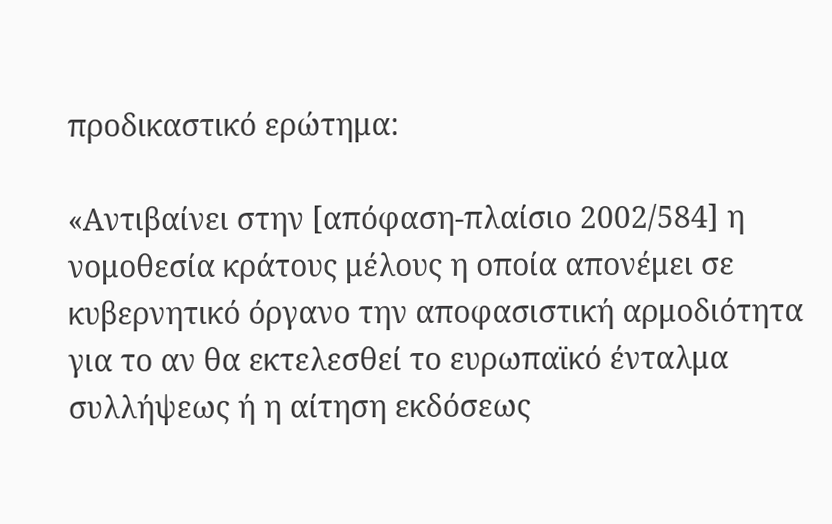προδικαστικό ερώτημα:

«Αντιβαίνει στην [απόφαση-πλαίσιο 2002/584] η νομοθεσία κράτους μέλους η οποία απονέμει σε κυβερνητικό όργανο την αποφασιστική αρμοδιότητα για το αν θα εκτελεσθεί το ευρωπαϊκό ένταλμα συλλήψεως ή η αίτηση εκδόσεως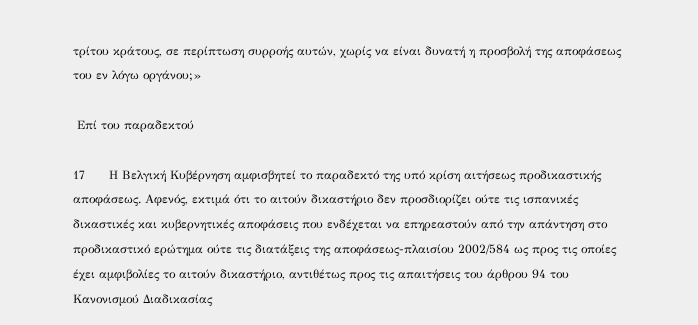τρίτου κράτους, σε περίπτωση συρροής αυτών, χωρίς να είναι δυνατή η προσβολή της αποφάσεως του εν λόγω οργάνου;»

 Επί του παραδεκτού

17      Η Βελγική Κυβέρνηση αμφισβητεί το παραδεκτό της υπό κρίση αιτήσεως προδικαστικής αποφάσεως. Αφενός, εκτιμά ότι το αιτούν δικαστήριο δεν προσδιορίζει ούτε τις ισπανικές δικαστικές και κυβερνητικές αποφάσεις που ενδέχεται να επηρεαστούν από την απάντηση στο προδικαστικό ερώτημα ούτε τις διατάξεις της αποφάσεως-πλαισίου 2002/584 ως προς τις οποίες έχει αμφιβολίες το αιτούν δικαστήριο, αντιθέτως προς τις απαιτήσεις του άρθρου 94 του Κανονισμού Διαδικασίας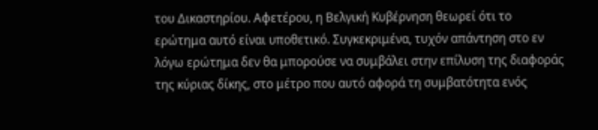του Δικαστηρίου. Αφετέρου, η Βελγική Κυβέρνηση θεωρεί ότι το ερώτημα αυτό είναι υποθετικό. Συγκεκριμένα, τυχόν απάντηση στο εν λόγω ερώτημα δεν θα μπορούσε να συμβάλει στην επίλυση της διαφοράς της κύριας δίκης, στο μέτρο που αυτό αφορά τη συμβατότητα ενός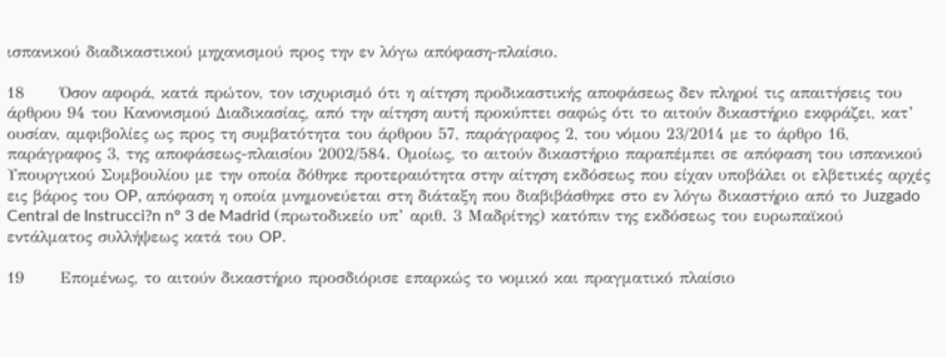ισπανικού διαδικαστικού μηχανισμού προς την εν λόγω απόφαση-πλαίσιο.

18      Όσον αφορά, κατά πρώτον, τον ισχυρισμό ότι η αίτηση προδικαστικής αποφάσεως δεν πληροί τις απαιτήσεις του άρθρου 94 του Κανονισμού Διαδικασίας, από την αίτηση αυτή προκύπτει σαφώς ότι το αιτούν δικαστήριο εκφράζει, κατ’ ουσίαν, αμφιβολίες ως προς τη συμβατότητα του άρθρου 57, παράγραφος 2, του νόμου 23/2014 με το άρθρο 16, παράγραφος 3, της αποφάσεως-πλαισίου 2002/584. Ομοίως, το αιτούν δικαστήριο παραπέμπει σε απόφαση του ισπανικού Υπουργικού Συμβουλίου με την οποία δόθηκε προτεραιότητα στην αίτηση εκδόσεως που είχαν υποβάλει οι ελβετικές αρχές εις βάρος του OP, απόφαση η οποία μνημονεύεται στη διάταξη που διαβιβάσθηκε στο εν λόγω δικαστήριο από το Juzgado Central de Instrucci?n n° 3 de Madrid (πρωτοδικείο υπ’ αριθ. 3 Μαδρίτης) κατόπιν της εκδόσεως του ευρωπαϊκού εντάλματος συλλήψεως κατά του OP.

19      Επομένως, το αιτούν δικαστήριο προσδιόρισε επαρκώς το νομικό και πραγματικό πλαίσιο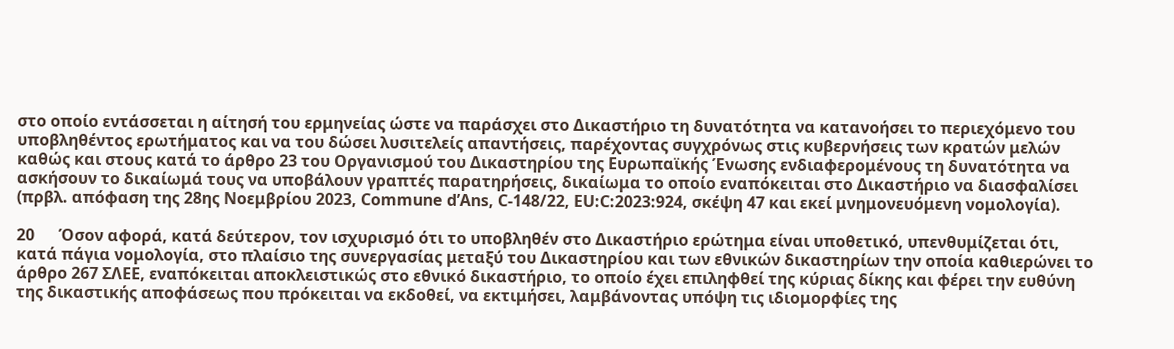στο οποίο εντάσσεται η αίτησή του ερμηνείας ώστε να παράσχει στο Δικαστήριο τη δυνατότητα να κατανοήσει το περιεχόμενο του υποβληθέντος ερωτήματος και να του δώσει λυσιτελείς απαντήσεις, παρέχοντας συγχρόνως στις κυβερνήσεις των κρατών μελών καθώς και στους κατά το άρθρο 23 του Οργανισμού του Δικαστηρίου της Ευρωπαϊκής Ένωσης ενδιαφερομένους τη δυνατότητα να ασκήσουν το δικαίωμά τους να υποβάλουν γραπτές παρατηρήσεις, δικαίωμα το οποίο εναπόκειται στο Δικαστήριο να διασφαλίσει (πρβλ. απόφαση της 28ης Νοεμβρίου 2023, Commune d’Ans, C-148/22, EU:C:2023:924, σκέψη 47 και εκεί μνημονευόμενη νομολογία).

20      Όσον αφορά, κατά δεύτερον, τον ισχυρισμό ότι το υποβληθέν στο Δικαστήριο ερώτημα είναι υποθετικό, υπενθυμίζεται ότι, κατά πάγια νομολογία, στο πλαίσιο της συνεργασίας μεταξύ του Δικαστηρίου και των εθνικών δικαστηρίων την οποία καθιερώνει το άρθρο 267 ΣΛΕΕ, εναπόκειται αποκλειστικώς στο εθνικό δικαστήριο, το οποίο έχει επιληφθεί της κύριας δίκης και φέρει την ευθύνη της δικαστικής αποφάσεως που πρόκειται να εκδοθεί, να εκτιμήσει, λαμβάνοντας υπόψη τις ιδιομορφίες της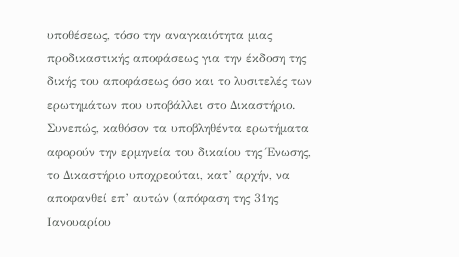υποθέσεως, τόσο την αναγκαιότητα μιας προδικαστικής αποφάσεως για την έκδοση της δικής του αποφάσεως όσο και το λυσιτελές των ερωτημάτων που υποβάλλει στο Δικαστήριο. Συνεπώς, καθόσον τα υποβληθέντα ερωτήματα αφορούν την ερμηνεία του δικαίου της Ένωσης, το Δικαστήριο υποχρεούται, κατ’ αρχήν, να αποφανθεί επ’ αυτών (απόφαση της 31ης Ιανουαρίου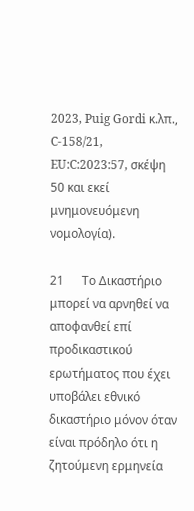2023, Puig Gordi κ.λπ., C-158/21, EU:C:2023:57, σκέψη 50 και εκεί μνημονευόμενη νομολογία).

21      Το Δικαστήριο μπορεί να αρνηθεί να αποφανθεί επί προδικαστικού ερωτήματος που έχει υποβάλει εθνικό δικαστήριο μόνον όταν είναι πρόδηλο ότι η ζητούμενη ερμηνεία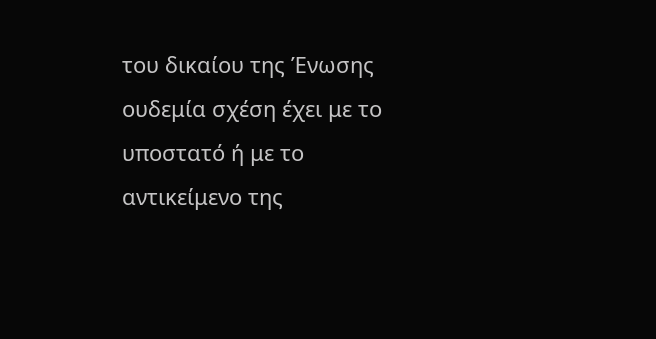του δικαίου της Ένωσης ουδεμία σχέση έχει με το υποστατό ή με το αντικείμενο της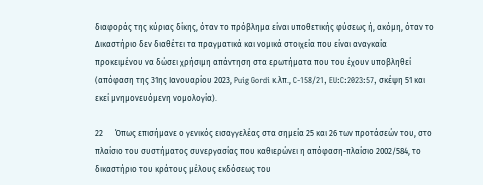διαφοράς της κύριας δίκης, όταν το πρόβλημα είναι υποθετικής φύσεως ή, ακόμη, όταν το Δικαστήριο δεν διαθέτει τα πραγματικά και νομικά στοιχεία που είναι αναγκαία προκειμένου να δώσει χρήσιμη απάντηση στα ερωτήματα που του έχουν υποβληθεί (απόφαση της 31ης Ιανουαρίου 2023, Puig Gordi κ.λπ., C-158/21, EU:C:2023:57, σκέψη 51 και εκεί μνημονευόμενη νομολογία).

22      Όπως επισήμανε ο γενικός εισαγγελέας στα σημεία 25 και 26 των προτάσεών του, στο πλαίσιο του συστήματος συνεργασίας που καθιερώνει η απόφαση-πλαίσιο 2002/584, το δικαστήριο του κράτους μέλους εκδόσεως του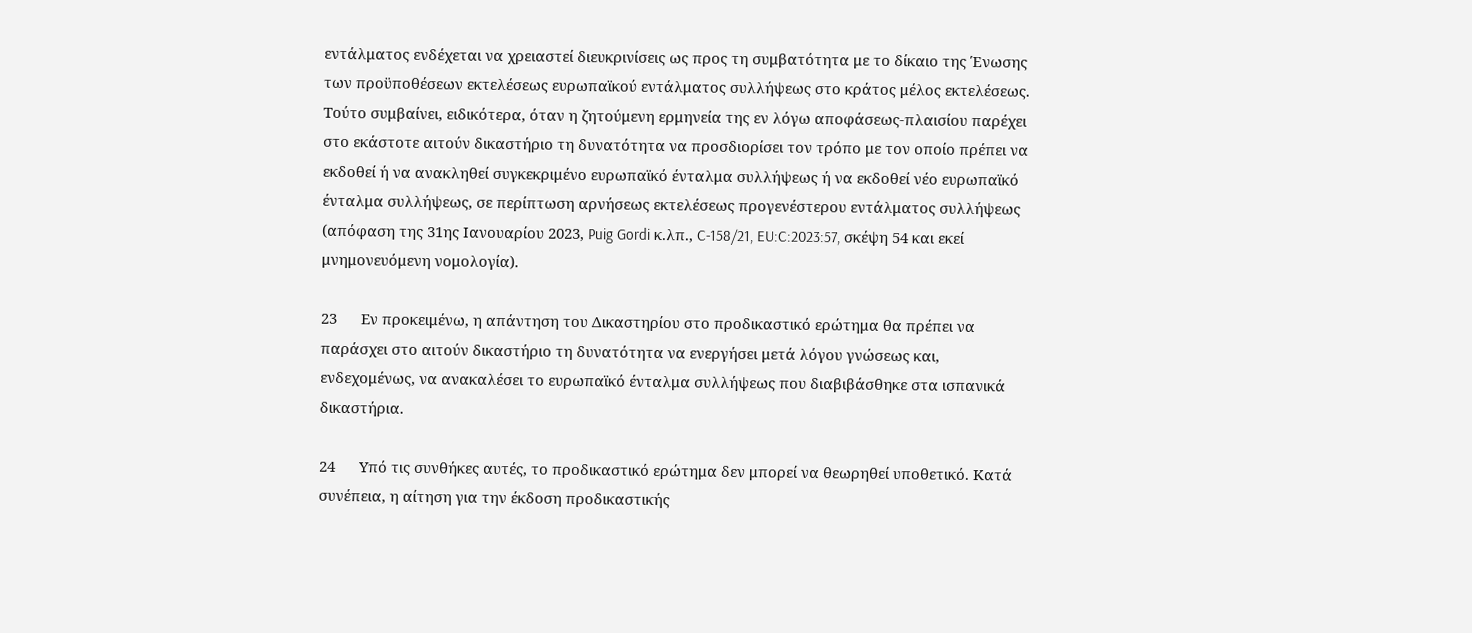εντάλματος ενδέχεται να χρειαστεί διευκρινίσεις ως προς τη συμβατότητα με το δίκαιο της Ένωσης των προϋποθέσεων εκτελέσεως ευρωπαϊκού εντάλματος συλλήψεως στο κράτος μέλος εκτελέσεως. Τούτο συμβαίνει, ειδικότερα, όταν η ζητούμενη ερμηνεία της εν λόγω αποφάσεως-πλαισίου παρέχει στο εκάστοτε αιτούν δικαστήριο τη δυνατότητα να προσδιορίσει τον τρόπο με τον οποίο πρέπει να εκδοθεί ή να ανακληθεί συγκεκριμένο ευρωπαϊκό ένταλμα συλλήψεως ή να εκδοθεί νέο ευρωπαϊκό ένταλμα συλλήψεως, σε περίπτωση αρνήσεως εκτελέσεως προγενέστερου εντάλματος συλλήψεως (απόφαση της 31ης Ιανουαρίου 2023, Puig Gordi κ.λπ., C-158/21, EU:C:2023:57, σκέψη 54 και εκεί μνημονευόμενη νομολογία).

23      Εν προκειμένω, η απάντηση του Δικαστηρίου στο προδικαστικό ερώτημα θα πρέπει να παράσχει στο αιτούν δικαστήριο τη δυνατότητα να ενεργήσει μετά λόγου γνώσεως και, ενδεχομένως, να ανακαλέσει το ευρωπαϊκό ένταλμα συλλήψεως που διαβιβάσθηκε στα ισπανικά δικαστήρια.

24      Υπό τις συνθήκες αυτές, το προδικαστικό ερώτημα δεν μπορεί να θεωρηθεί υποθετικό. Κατά συνέπεια, η αίτηση για την έκδοση προδικαστικής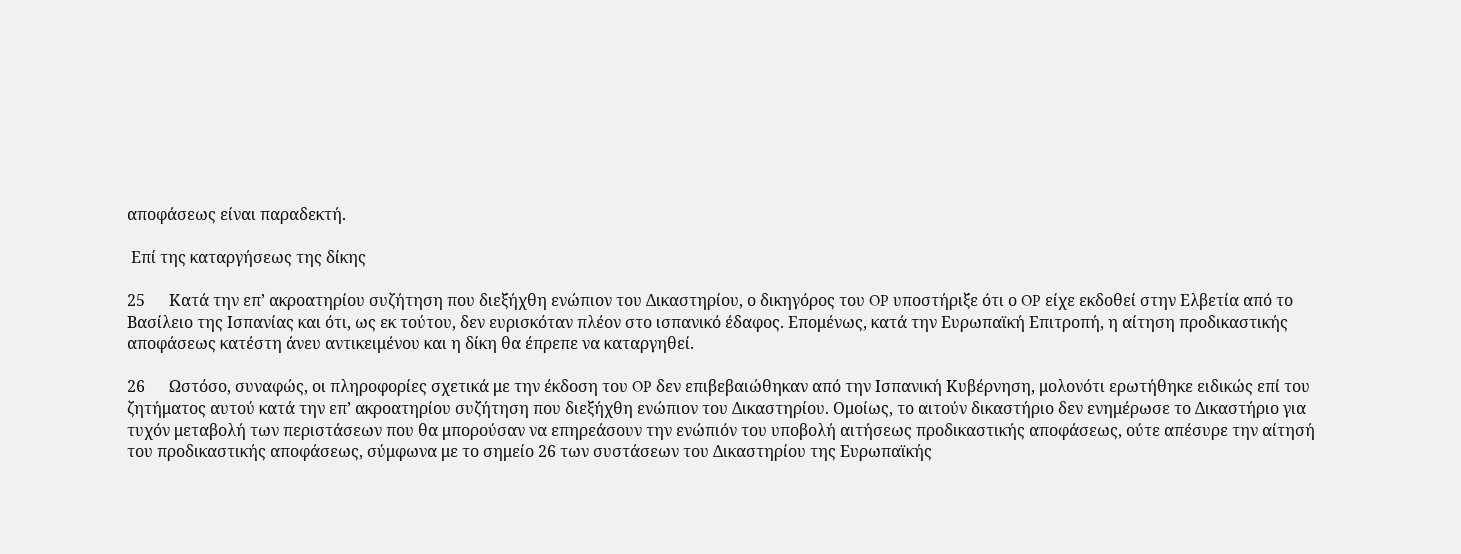αποφάσεως είναι παραδεκτή.

 Επί της καταργήσεως της δίκης

25      Κατά την επ’ ακροατηρίου συζήτηση που διεξήχθη ενώπιον του Δικαστηρίου, ο δικηγόρος του OP υποστήριξε ότι ο OP είχε εκδοθεί στην Ελβετία από το Βασίλειο της Ισπανίας και ότι, ως εκ τούτου, δεν ευρισκόταν πλέον στο ισπανικό έδαφος. Επομένως, κατά την Ευρωπαϊκή Επιτροπή, η αίτηση προδικαστικής αποφάσεως κατέστη άνευ αντικειμένου και η δίκη θα έπρεπε να καταργηθεί.

26      Ωστόσο, συναφώς, οι πληροφορίες σχετικά με την έκδοση του OP δεν επιβεβαιώθηκαν από την Ισπανική Κυβέρνηση, μολονότι ερωτήθηκε ειδικώς επί του ζητήματος αυτού κατά την επ’ ακροατηρίου συζήτηση που διεξήχθη ενώπιον του Δικαστηρίου. Ομοίως, το αιτούν δικαστήριο δεν ενημέρωσε το Δικαστήριο για τυχόν μεταβολή των περιστάσεων που θα μπορούσαν να επηρεάσουν την ενώπιόν του υποβολή αιτήσεως προδικαστικής αποφάσεως, ούτε απέσυρε την αίτησή του προδικαστικής αποφάσεως, σύμφωνα με το σημείο 26 των συστάσεων του Δικαστηρίου της Ευρωπαϊκής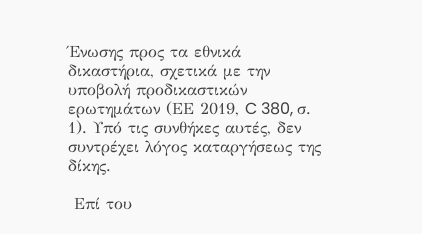Ένωσης προς τα εθνικά δικαστήρια, σχετικά με την υποβολή προδικαστικών ερωτημάτων (ΕΕ 2019, C 380, σ. 1). Υπό τις συνθήκες αυτές, δεν συντρέχει λόγος καταργήσεως της δίκης.

 Επί του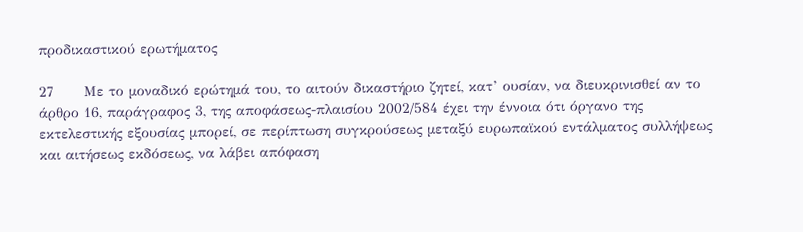προδικαστικού ερωτήματος

27      Με το μοναδικό ερώτημά του, το αιτούν δικαστήριο ζητεί, κατ’ ουσίαν, να διευκρινισθεί αν το άρθρο 16, παράγραφος 3, της αποφάσεως-πλαισίου 2002/584 έχει την έννοια ότι όργανο της εκτελεστικής εξουσίας μπορεί, σε περίπτωση συγκρούσεως μεταξύ ευρωπαϊκού εντάλματος συλλήψεως και αιτήσεως εκδόσεως, να λάβει απόφαση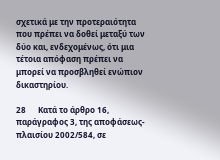σχετικά με την προτεραιότητα που πρέπει να δοθεί μεταξύ των δύο και, ενδεχομένως, ότι μια τέτοια απόφαση πρέπει να μπορεί να προσβληθεί ενώπιον δικαστηρίου.

28      Κατά το άρθρο 16, παράγραφος 3, της αποφάσεως-πλαισίου 2002/584, σε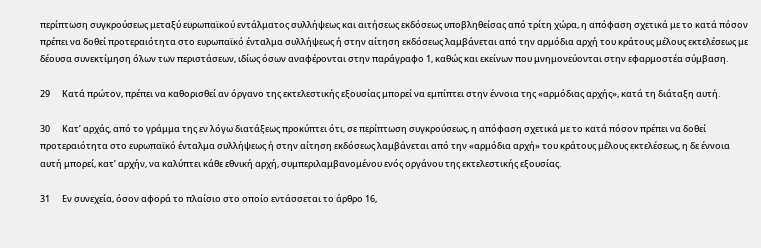περίπτωση συγκρούσεως μεταξύ ευρωπαϊκού εντάλματος συλλήψεως και αιτήσεως εκδόσεως υποβληθείσας από τρίτη χώρα, η απόφαση σχετικά με το κατά πόσον πρέπει να δοθεί προτεραιότητα στο ευρωπαϊκό ένταλμα συλλήψεως ή στην αίτηση εκδόσεως λαμβάνεται από την αρμόδια αρχή του κράτους μέλους εκτελέσεως με δέουσα συνεκτίμηση όλων των περιστάσεων, ιδίως όσων αναφέρονται στην παράγραφο 1, καθώς και εκείνων που μνημονεύονται στην εφαρμοστέα σύμβαση.

29      Κατά πρώτον, πρέπει να καθορισθεί αν όργανο της εκτελεστικής εξουσίας μπορεί να εμπίπτει στην έννοια της «αρμόδιας αρχής», κατά τη διάταξη αυτή.

30      Κατ’ αρχάς, από το γράμμα της εν λόγω διατάξεως προκύπτει ότι, σε περίπτωση συγκρούσεως, η απόφαση σχετικά με το κατά πόσον πρέπει να δοθεί προτεραιότητα στο ευρωπαϊκό ένταλμα συλλήψεως ή στην αίτηση εκδόσεως λαμβάνεται από την «αρμόδια αρχή» του κράτους μέλους εκτελέσεως, η δε έννοια αυτή μπορεί, κατ’ αρχήν, να καλύπτει κάθε εθνική αρχή, συμπεριλαμβανομένου ενός οργάνου της εκτελεστικής εξουσίας.

31      Εν συνεχεία, όσον αφορά το πλαίσιο στο οποίο εντάσσεται το άρθρο 16,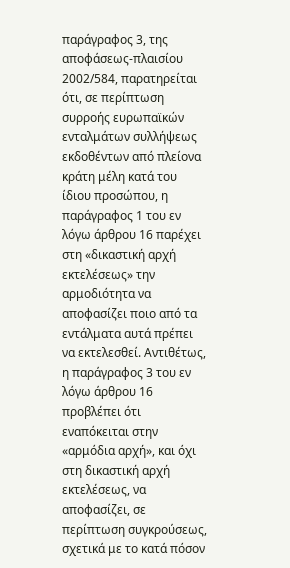παράγραφος 3, της αποφάσεως-πλαισίου 2002/584, παρατηρείται ότι, σε περίπτωση συρροής ευρωπαϊκών ενταλμάτων συλλήψεως εκδοθέντων από πλείονα κράτη μέλη κατά του ίδιου προσώπου, η παράγραφος 1 του εν λόγω άρθρου 16 παρέχει στη «δικαστική αρχή εκτελέσεως» την αρμοδιότητα να αποφασίζει ποιο από τα εντάλματα αυτά πρέπει να εκτελεσθεί. Αντιθέτως, η παράγραφος 3 του εν λόγω άρθρου 16 προβλέπει ότι εναπόκειται στην «αρμόδια αρχή», και όχι στη δικαστική αρχή εκτελέσεως, να αποφασίζει, σε περίπτωση συγκρούσεως, σχετικά με το κατά πόσον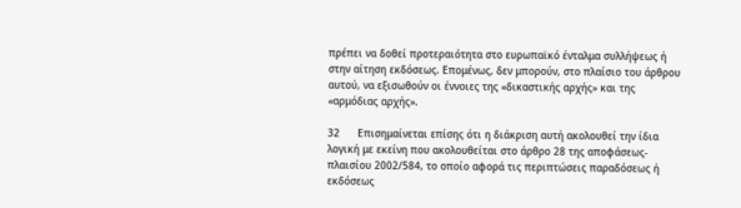πρέπει να δοθεί προτεραιότητα στο ευρωπαϊκό ένταλμα συλλήψεως ή στην αίτηση εκδόσεως. Επομένως, δεν μπορούν, στο πλαίσιο του άρθρου αυτού, να εξισωθούν οι έννοιες της «δικαστικής αρχής» και της «αρμόδιας αρχής».

32      Επισημαίνεται επίσης ότι η διάκριση αυτή ακολουθεί την ίδια λογική με εκείνη που ακολουθείται στο άρθρο 28 της αποφάσεως-πλαισίου 2002/584, το οποίο αφορά τις περιπτώσεις παραδόσεως ή εκδόσεως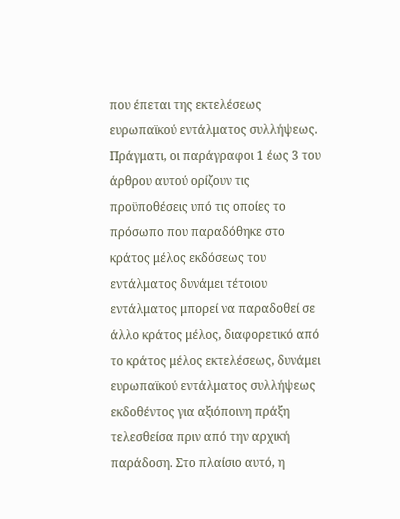που έπεται της εκτελέσεως ευρωπαϊκού εντάλματος συλλήψεως. Πράγματι, οι παράγραφοι 1 έως 3 του άρθρου αυτού ορίζουν τις προϋποθέσεις υπό τις οποίες το πρόσωπο που παραδόθηκε στο κράτος μέλος εκδόσεως του εντάλματος δυνάμει τέτοιου εντάλματος μπορεί να παραδοθεί σε άλλο κράτος μέλος, διαφορετικό από το κράτος μέλος εκτελέσεως, δυνάμει ευρωπαϊκού εντάλματος συλλήψεως εκδοθέντος για αξιόποινη πράξη τελεσθείσα πριν από την αρχική παράδοση. Στο πλαίσιο αυτό, η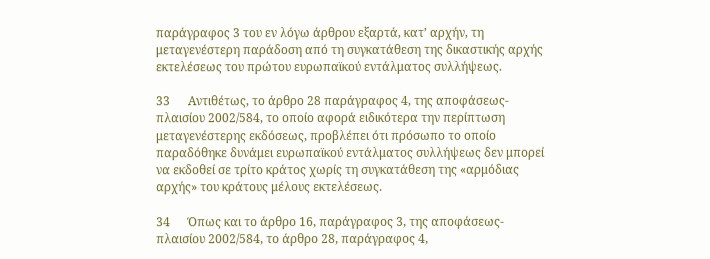παράγραφος 3 του εν λόγω άρθρου εξαρτά, κατ’ αρχήν, τη μεταγενέστερη παράδοση από τη συγκατάθεση της δικαστικής αρχής εκτελέσεως του πρώτου ευρωπαϊκού εντάλματος συλλήψεως.

33      Αντιθέτως, το άρθρο 28 παράγραφος 4, της αποφάσεως-πλαισίου 2002/584, το οποίο αφορά ειδικότερα την περίπτωση μεταγενέστερης εκδόσεως, προβλέπει ότι πρόσωπο το οποίο παραδόθηκε δυνάμει ευρωπαϊκού εντάλματος συλλήψεως δεν μπορεί να εκδοθεί σε τρίτο κράτος χωρίς τη συγκατάθεση της «αρμόδιας αρχής» του κράτους μέλους εκτελέσεως.

34      Όπως και το άρθρο 16, παράγραφος 3, της αποφάσεως-πλαισίου 2002/584, το άρθρο 28, παράγραφος 4,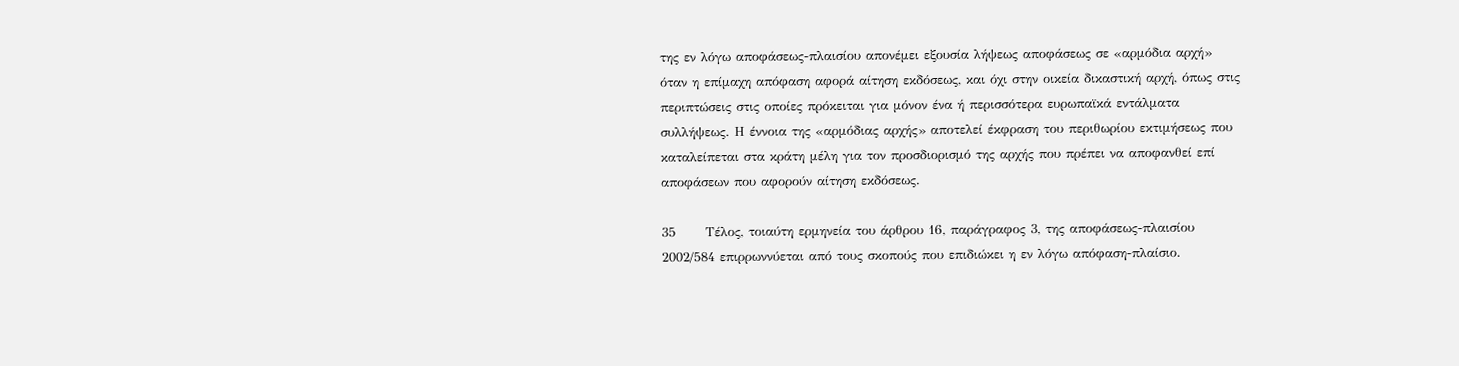της εν λόγω αποφάσεως-πλαισίου απονέμει εξουσία λήψεως αποφάσεως σε «αρμόδια αρχή» όταν η επίμαχη απόφαση αφορά αίτηση εκδόσεως, και όχι στην οικεία δικαστική αρχή, όπως στις περιπτώσεις στις οποίες πρόκειται για μόνον ένα ή περισσότερα ευρωπαϊκά εντάλματα συλλήψεως. Η έννοια της «αρμόδιας αρχής» αποτελεί έκφραση του περιθωρίου εκτιμήσεως που καταλείπεται στα κράτη μέλη για τον προσδιορισμό της αρχής που πρέπει να αποφανθεί επί αποφάσεων που αφορούν αίτηση εκδόσεως.

35      Τέλος, τοιαύτη ερμηνεία του άρθρου 16, παράγραφος 3, της αποφάσεως-πλαισίου 2002/584 επιρρωννύεται από τους σκοπούς που επιδιώκει η εν λόγω απόφαση-πλαίσιο.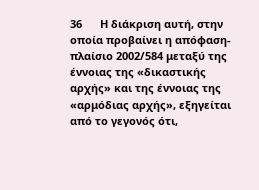36      Η διάκριση αυτή, στην οποία προβαίνει η απόφαση-πλαίσιο 2002/584 μεταξύ της έννοιας της «δικαστικής αρχής» και της έννοιας της «αρμόδιας αρχής», εξηγείται από το γεγονός ότι,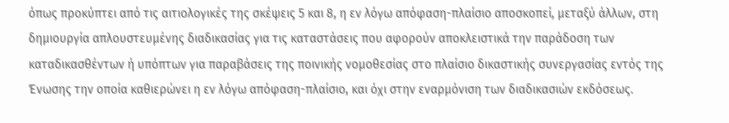όπως προκύπτει από τις αιτιολογικές της σκέψεις 5 και 8, η εν λόγω απόφαση-πλαίσιο αποσκοπεί, μεταξύ άλλων, στη δημιουργία απλουστευμένης διαδικασίας για τις καταστάσεις που αφορούν αποκλειστικά την παράδοση των καταδικασθέντων ή υπόπτων για παραβάσεις της ποινικής νομοθεσίας στο πλαίσιο δικαστικής συνεργασίας εντός της Ένωσης την οποία καθιερώνει η εν λόγω απόφαση-πλαίσιο, και όχι στην εναρμόνιση των διαδικασιών εκδόσεως.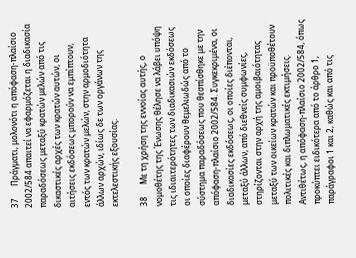37      Πράγματι, μολονότι η απόφαση-πλαίσιο 2002/584 απαιτεί να εφαρμόζεται η διαδικασία παραδόσεως μεταξύ κρατών μελών από τις δικαστικές αρχές των κρατών αυτών, οι αιτήσεις εκδόσεως μπορούν να εμπίπτουν, εντός των κρατών μελών, στην αρμοδιότητα άλλων αρχών, ιδίως δε των οργάνων της εκτελεστικής εξουσίας.

38      Με τη χρήση της εννοίας αυτής, ο νομοθέτης της Ένωσης θέλησε να λάβει υπόψη τις ιδιαιτερότητες των διαδικασιών εκδόσεως οι οποίες διαφέρουν θεμελιωδώς από το σύστημα παραδόσεως που θεσπίσθηκε με την απόφαση-πλαίσιο 2002/584. Συγκεκριμένα, οι διαδικασίες εκδόσεως, οι οποίες διέπονται, μεταξύ άλλων, από διεθνείς συμφωνίες, στηρίζονται στην αρχή της αμοιβαιότητας μεταξύ των οικείων κρατών και προϋποθέτουν πολιτικές και διπλωματικές εκτιμήσεις. Αντιθέτως, η απόφαση-πλαίσιο 2002/584, όπως προκύπτει ειδικότερα από το άρθρο 1, παράγραφοι 1 και 2, καθώς και από τις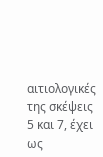αιτιολογικές της σκέψεις 5 και 7, έχει ως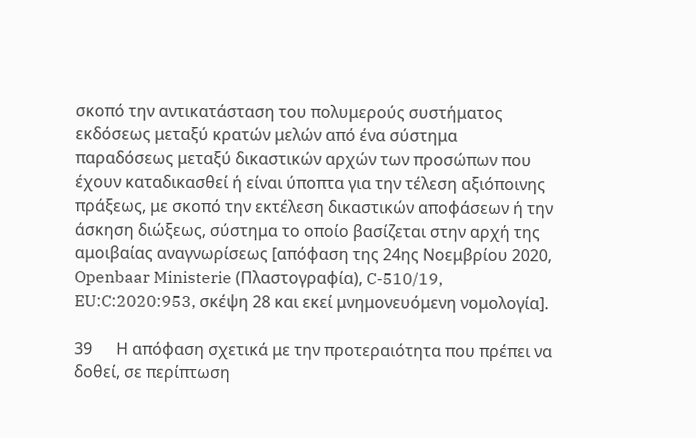σκοπό την αντικατάσταση του πολυμερούς συστήματος εκδόσεως μεταξύ κρατών μελών από ένα σύστημα παραδόσεως μεταξύ δικαστικών αρχών των προσώπων που έχουν καταδικασθεί ή είναι ύποπτα για την τέλεση αξιόποινης πράξεως, με σκοπό την εκτέλεση δικαστικών αποφάσεων ή την άσκηση διώξεως, σύστημα το οποίο βασίζεται στην αρχή της αμοιβαίας αναγνωρίσεως [απόφαση της 24ης Νοεμβρίου 2020, Openbaar Ministerie (Πλαστογραφία), C-510/19, EU:C:2020:953, σκέψη 28 και εκεί μνημονευόμενη νομολογία].

39      Η απόφαση σχετικά με την προτεραιότητα που πρέπει να δοθεί, σε περίπτωση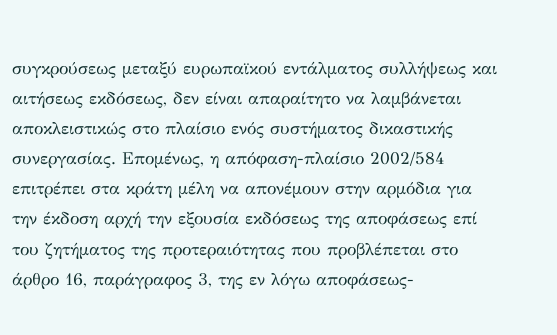συγκρούσεως μεταξύ ευρωπαϊκού εντάλματος συλλήψεως και αιτήσεως εκδόσεως, δεν είναι απαραίτητο να λαμβάνεται αποκλειστικώς στο πλαίσιο ενός συστήματος δικαστικής συνεργασίας. Επομένως, η απόφαση-πλαίσιο 2002/584 επιτρέπει στα κράτη μέλη να απονέμουν στην αρμόδια για την έκδοση αρχή την εξουσία εκδόσεως της αποφάσεως επί του ζητήματος της προτεραιότητας που προβλέπεται στο άρθρο 16, παράγραφος 3, της εν λόγω αποφάσεως-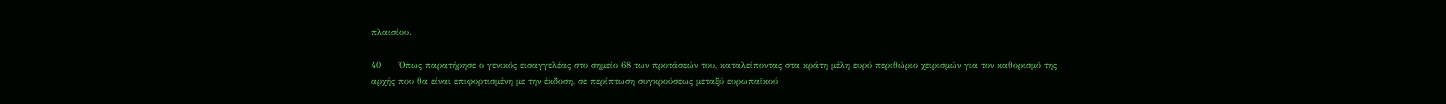πλαισίου.

40      Όπως παρατήρησε ο γενικός εισαγγελέας στο σημείο 68 των προτάσεών του, καταλείποντας στα κράτη μέλη ευρύ περιθώριο χειρισμών για τον καθορισμό της αρχής που θα είναι επιφορτισμένη με την έκδοση, σε περίπτωση συγκρούσεως μεταξύ ευρωπαϊκού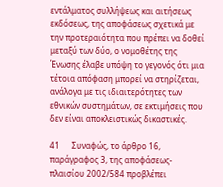εντάλματος συλλήψεως και αιτήσεως εκδόσεως, της αποφάσεως σχετικά με την προτεραιότητα που πρέπει να δοθεί μεταξύ των δύο, ο νομοθέτης της Ένωσης έλαβε υπόψη το γεγονός ότι μια τέτοια απόφαση μπορεί να στηρίζεται, ανάλογα με τις ιδιαιτερότητες των εθνικών συστημάτων, σε εκτιμήσεις που δεν είναι αποκλειστικώς δικαστικές.

41      Συναφώς, το άρθρο 16, παράγραφος 3, της αποφάσεως-πλαισίου 2002/584 προβλέπει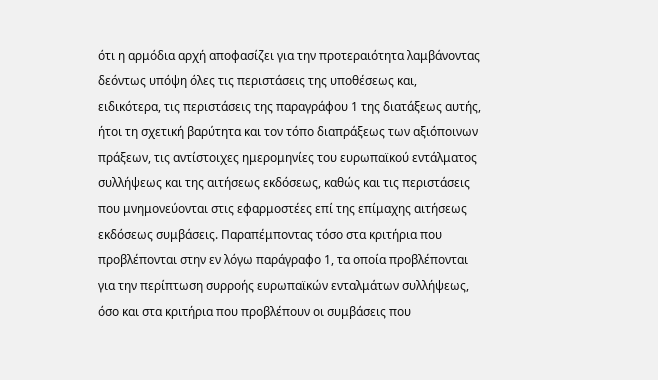ότι η αρμόδια αρχή αποφασίζει για την προτεραιότητα λαμβάνοντας δεόντως υπόψη όλες τις περιστάσεις της υποθέσεως και, ειδικότερα, τις περιστάσεις της παραγράφου 1 της διατάξεως αυτής, ήτοι τη σχετική βαρύτητα και τον τόπο διαπράξεως των αξιόποινων πράξεων, τις αντίστοιχες ημερομηνίες του ευρωπαϊκού εντάλματος συλλήψεως και της αιτήσεως εκδόσεως, καθώς και τις περιστάσεις που μνημονεύονται στις εφαρμοστέες επί της επίμαχης αιτήσεως εκδόσεως συμβάσεις. Παραπέμποντας τόσο στα κριτήρια που προβλέπονται στην εν λόγω παράγραφο 1, τα οποία προβλέπονται για την περίπτωση συρροής ευρωπαϊκών ενταλμάτων συλλήψεως, όσο και στα κριτήρια που προβλέπουν οι συμβάσεις που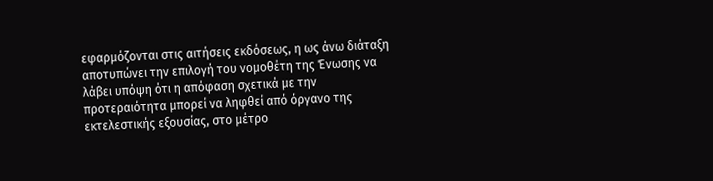εφαρμόζονται στις αιτήσεις εκδόσεως, η ως άνω διάταξη αποτυπώνει την επιλογή του νομοθέτη της Ένωσης να λάβει υπόψη ότι η απόφαση σχετικά με την προτεραιότητα μπορεί να ληφθεί από όργανο της εκτελεστικής εξουσίας, στο μέτρο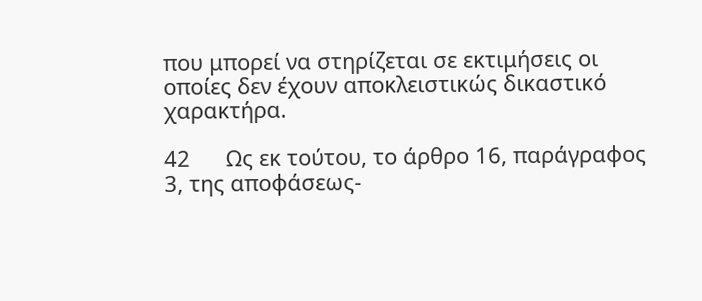που μπορεί να στηρίζεται σε εκτιμήσεις οι οποίες δεν έχουν αποκλειστικώς δικαστικό χαρακτήρα.

42      Ως εκ τούτου, το άρθρο 16, παράγραφος 3, της αποφάσεως-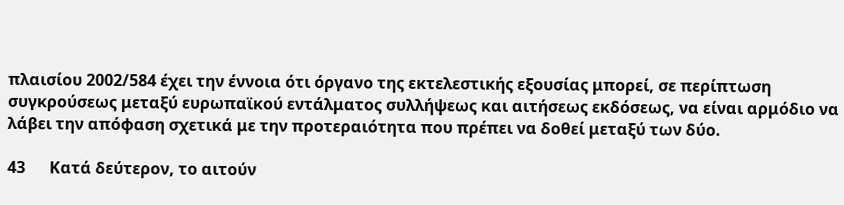πλαισίου 2002/584 έχει την έννοια ότι όργανο της εκτελεστικής εξουσίας μπορεί, σε περίπτωση συγκρούσεως μεταξύ ευρωπαϊκού εντάλματος συλλήψεως και αιτήσεως εκδόσεως, να είναι αρμόδιο να λάβει την απόφαση σχετικά με την προτεραιότητα που πρέπει να δοθεί μεταξύ των δύο.

43      Κατά δεύτερον, το αιτούν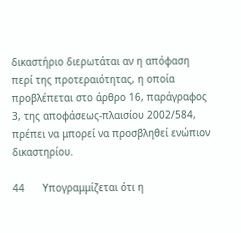δικαστήριο διερωτάται αν η απόφαση περί της προτεραιότητας, η οποία προβλέπεται στο άρθρο 16, παράγραφος 3, της αποφάσεως-πλαισίου 2002/584, πρέπει να μπορεί να προσβληθεί ενώπιον δικαστηρίου.

44      Υπογραμμίζεται ότι η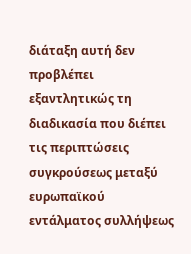διάταξη αυτή δεν προβλέπει εξαντλητικώς τη διαδικασία που διέπει τις περιπτώσεις συγκρούσεως μεταξύ ευρωπαϊκού εντάλματος συλλήψεως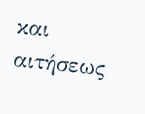και αιτήσεως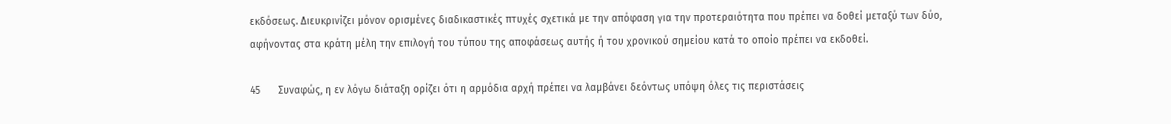εκδόσεως. Διευκρινίζει μόνον ορισμένες διαδικαστικές πτυχές σχετικά με την απόφαση για την προτεραιότητα που πρέπει να δοθεί μεταξύ των δύο, αφήνοντας στα κράτη μέλη την επιλογή του τύπου της αποφάσεως αυτής ή του χρονικού σημείου κατά το οποίο πρέπει να εκδοθεί.

45      Συναφώς, η εν λόγω διάταξη ορίζει ότι η αρμόδια αρχή πρέπει να λαμβάνει δεόντως υπόψη όλες τις περιστάσεις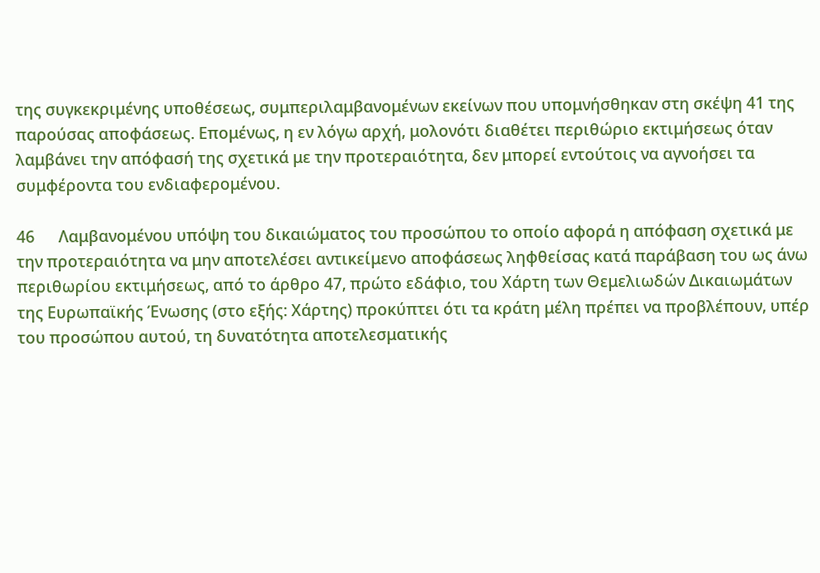της συγκεκριμένης υποθέσεως, συμπεριλαμβανομένων εκείνων που υπομνήσθηκαν στη σκέψη 41 της παρούσας αποφάσεως. Επομένως, η εν λόγω αρχή, μολονότι διαθέτει περιθώριο εκτιμήσεως όταν λαμβάνει την απόφασή της σχετικά με την προτεραιότητα, δεν μπορεί εντούτοις να αγνοήσει τα συμφέροντα του ενδιαφερομένου.

46      Λαμβανομένου υπόψη του δικαιώματος του προσώπου το οποίο αφορά η απόφαση σχετικά με την προτεραιότητα να μην αποτελέσει αντικείμενο αποφάσεως ληφθείσας κατά παράβαση του ως άνω περιθωρίου εκτιμήσεως, από το άρθρο 47, πρώτο εδάφιο, του Χάρτη των Θεμελιωδών Δικαιωμάτων της Ευρωπαϊκής Ένωσης (στο εξής: Χάρτης) προκύπτει ότι τα κράτη μέλη πρέπει να προβλέπουν, υπέρ του προσώπου αυτού, τη δυνατότητα αποτελεσματικής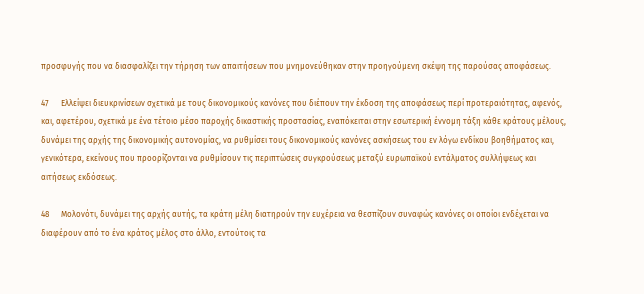προσφυγής που να διασφαλίζει την τήρηση των απαιτήσεων που μνημονεύθηκαν στην προηγούμενη σκέψη της παρούσας αποφάσεως.

47      Ελλείψει διευκρινίσεων σχετικά με τους δικονομικούς κανόνες που διέπουν την έκδοση της αποφάσεως περί προτεραιότητας, αφενός, και, αφετέρου, σχετικά με ένα τέτοιο μέσο παροχής δικαστικής προστασίας, εναπόκειται στην εσωτερική έννομη τάξη κάθε κράτους μέλους, δυνάμει της αρχής της δικονομικής αυτονομίας, να ρυθμίσει τους δικονομικούς κανόνες ασκήσεως του εν λόγω ενδίκου βοηθήματος και, γενικότερα, εκείνους που προορίζονται να ρυθμίσουν τις περιπτώσεις συγκρούσεως μεταξύ ευρωπαϊκού εντάλματος συλλήψεως και αιτήσεως εκδόσεως.

48      Μολονότι, δυνάμει της αρχής αυτής, τα κράτη μέλη διατηρούν την ευχέρεια να θεσπίζουν συναφώς κανόνες οι οποίοι ενδέχεται να διαφέρουν από το ένα κράτος μέλος στο άλλο, εντούτοις τα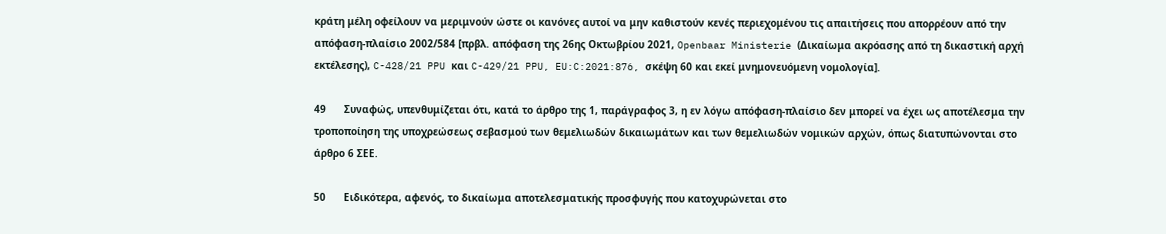κράτη μέλη οφείλουν να μεριμνούν ώστε οι κανόνες αυτοί να μην καθιστούν κενές περιεχομένου τις απαιτήσεις που απορρέουν από την απόφαση-πλαίσιο 2002/584 [πρβλ. απόφαση της 26ης Οκτωβρίου 2021, Openbaar Ministerie (Δικαίωμα ακρόασης από τη δικαστική αρχή εκτέλεσης), C-428/21 PPU και C-429/21 PPU, EU:C:2021:876, σκέψη 60 και εκεί μνημονευόμενη νομολογία].

49      Συναφώς, υπενθυμίζεται ότι, κατά το άρθρο της 1, παράγραφος 3, η εν λόγω απόφαση-πλαίσιο δεν μπορεί να έχει ως αποτέλεσμα την τροποποίηση της υποχρεώσεως σεβασμού των θεμελιωδών δικαιωμάτων και των θεμελιωδών νομικών αρχών, όπως διατυπώνονται στο άρθρο 6 ΣΕΕ.

50      Ειδικότερα, αφενός, το δικαίωμα αποτελεσματικής προσφυγής που κατοχυρώνεται στο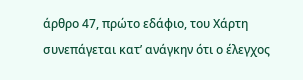άρθρο 47, πρώτο εδάφιο, του Χάρτη συνεπάγεται κατ’ ανάγκην ότι ο έλεγχος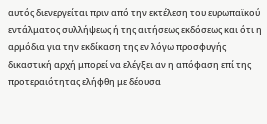αυτός διενεργείται πριν από την εκτέλεση του ευρωπαϊκού εντάλματος συλλήψεως ή της αιτήσεως εκδόσεως και ότι η αρμόδια για την εκδίκαση της εν λόγω προσφυγής δικαστική αρχή μπορεί να ελέγξει αν η απόφαση επί της προτεραιότητας ελήφθη με δέουσα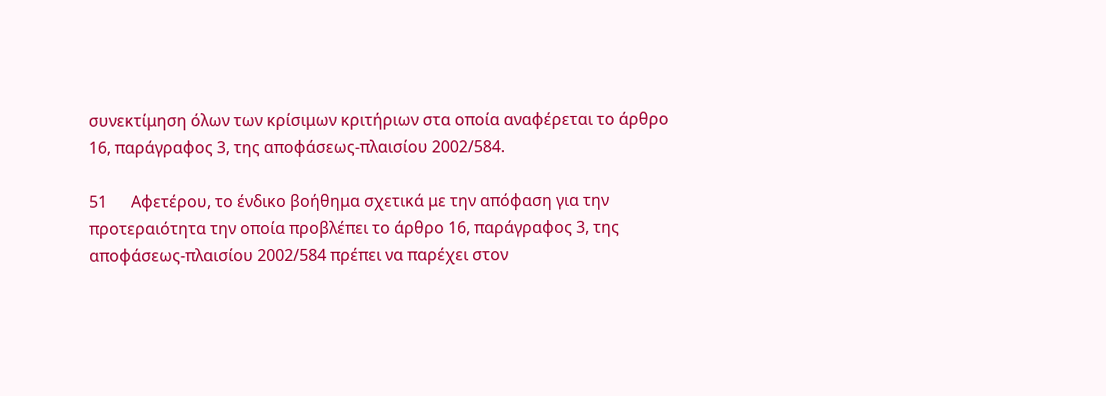συνεκτίμηση όλων των κρίσιμων κριτήριων στα οποία αναφέρεται το άρθρο 16, παράγραφος 3, της αποφάσεως-πλαισίου 2002/584.

51      Αφετέρου, το ένδικο βοήθημα σχετικά με την απόφαση για την προτεραιότητα την οποία προβλέπει το άρθρο 16, παράγραφος 3, της αποφάσεως-πλαισίου 2002/584 πρέπει να παρέχει στον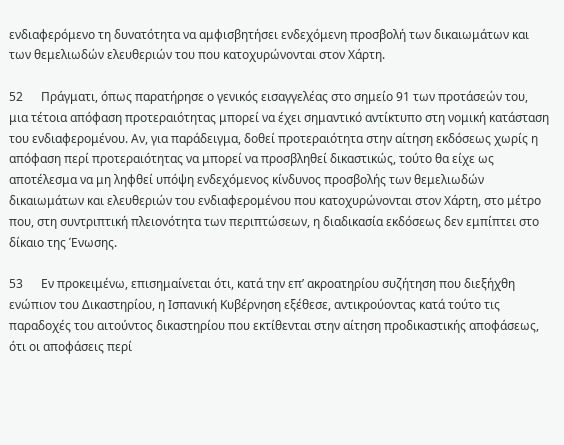ενδιαφερόμενο τη δυνατότητα να αμφισβητήσει ενδεχόμενη προσβολή των δικαιωμάτων και των θεμελιωδών ελευθεριών του που κατοχυρώνονται στον Χάρτη.

52      Πράγματι, όπως παρατήρησε ο γενικός εισαγγελέας στο σημείο 91 των προτάσεών του, μια τέτοια απόφαση προτεραιότητας μπορεί να έχει σημαντικό αντίκτυπο στη νομική κατάσταση του ενδιαφερομένου. Αν, για παράδειγμα, δοθεί προτεραιότητα στην αίτηση εκδόσεως χωρίς η απόφαση περί προτεραιότητας να μπορεί να προσβληθεί δικαστικώς, τούτο θα είχε ως αποτέλεσμα να μη ληφθεί υπόψη ενδεχόμενος κίνδυνος προσβολής των θεμελιωδών δικαιωμάτων και ελευθεριών του ενδιαφερομένου που κατοχυρώνονται στον Χάρτη, στο μέτρο που, στη συντριπτική πλειονότητα των περιπτώσεων, η διαδικασία εκδόσεως δεν εμπίπτει στο δίκαιο της Ένωσης.

53      Εν προκειμένω, επισημαίνεται ότι, κατά την επ’ ακροατηρίου συζήτηση που διεξήχθη ενώπιον του Δικαστηρίου, η Ισπανική Κυβέρνηση εξέθεσε, αντικρούοντας κατά τούτο τις παραδοχές του αιτούντος δικαστηρίου που εκτίθενται στην αίτηση προδικαστικής αποφάσεως, ότι οι αποφάσεις περί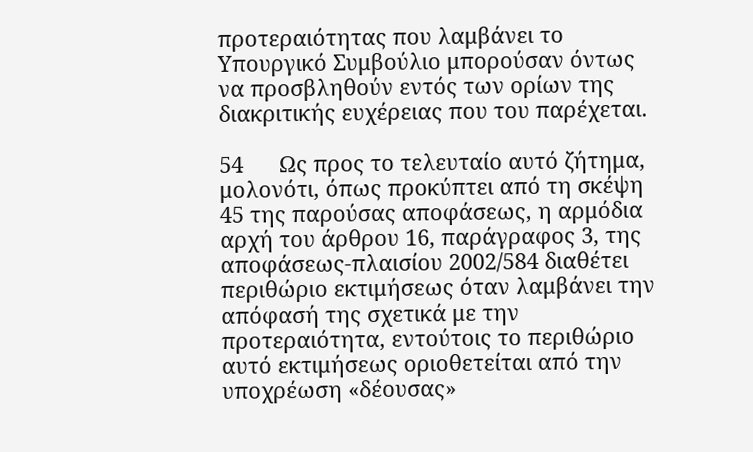προτεραιότητας που λαμβάνει το Υπουργικό Συμβούλιο μπορούσαν όντως να προσβληθούν εντός των ορίων της διακριτικής ευχέρειας που του παρέχεται.

54      Ως προς το τελευταίο αυτό ζήτημα, μολονότι, όπως προκύπτει από τη σκέψη 45 της παρούσας αποφάσεως, η αρμόδια αρχή του άρθρου 16, παράγραφος 3, της αποφάσεως-πλαισίου 2002/584 διαθέτει περιθώριο εκτιμήσεως όταν λαμβάνει την απόφασή της σχετικά με την προτεραιότητα, εντούτοις το περιθώριο αυτό εκτιμήσεως οριοθετείται από την υποχρέωση «δέουσας»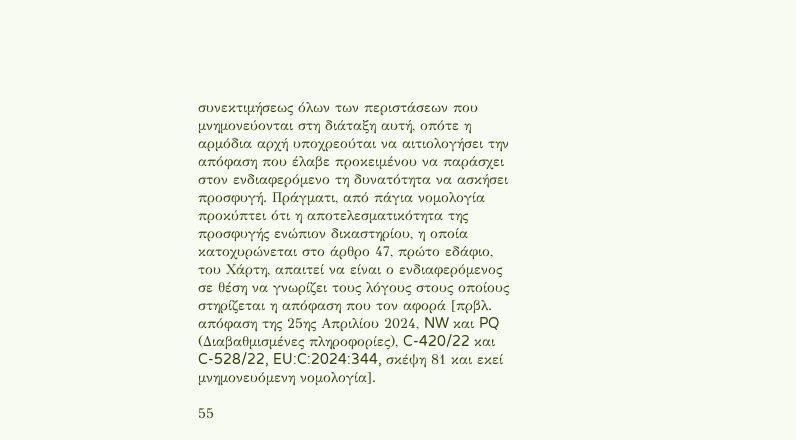συνεκτιμήσεως όλων των περιστάσεων που μνημονεύονται στη διάταξη αυτή, οπότε η αρμόδια αρχή υποχρεούται να αιτιολογήσει την απόφαση που έλαβε προκειμένου να παράσχει στον ενδιαφερόμενο τη δυνατότητα να ασκήσει προσφυγή. Πράγματι, από πάγια νομολογία προκύπτει ότι η αποτελεσματικότητα της προσφυγής ενώπιον δικαστηρίου, η οποία κατοχυρώνεται στο άρθρο 47, πρώτο εδάφιο, του Χάρτη, απαιτεί να είναι ο ενδιαφερόμενος σε θέση να γνωρίζει τους λόγους στους οποίους στηρίζεται η απόφαση που τον αφορά [πρβλ. απόφαση της 25ης Απριλίου 2024, NW και PQ (Διαβαθμισμένες πληροφορίες), C-420/22 και C-528/22, EU:C:2024:344, σκέψη 81 και εκεί μνημονευόμενη νομολογία].

55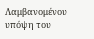Λαμβανομένου υπόψη του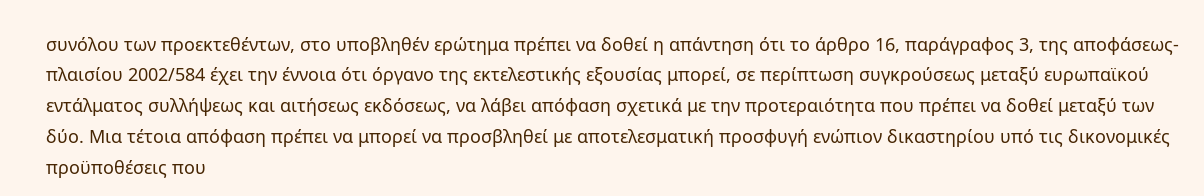συνόλου των προεκτεθέντων, στο υποβληθέν ερώτημα πρέπει να δοθεί η απάντηση ότι το άρθρο 16, παράγραφος 3, της αποφάσεως-πλαισίου 2002/584 έχει την έννοια ότι όργανο της εκτελεστικής εξουσίας μπορεί, σε περίπτωση συγκρούσεως μεταξύ ευρωπαϊκού εντάλματος συλλήψεως και αιτήσεως εκδόσεως, να λάβει απόφαση σχετικά με την προτεραιότητα που πρέπει να δοθεί μεταξύ των δύο. Μια τέτοια απόφαση πρέπει να μπορεί να προσβληθεί με αποτελεσματική προσφυγή ενώπιον δικαστηρίου υπό τις δικονομικές προϋποθέσεις που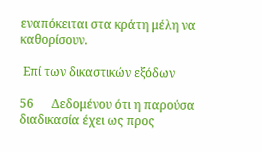εναπόκειται στα κράτη μέλη να καθορίσουν.

 Επί των δικαστικών εξόδων

56      Δεδομένου ότι η παρούσα διαδικασία έχει ως προς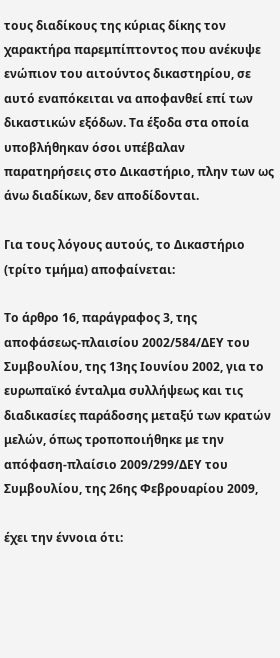τους διαδίκους της κύριας δίκης τον χαρακτήρα παρεμπίπτοντος που ανέκυψε ενώπιον του αιτούντος δικαστηρίου, σε αυτό εναπόκειται να αποφανθεί επί των δικαστικών εξόδων. Τα έξοδα στα οποία υποβλήθηκαν όσοι υπέβαλαν παρατηρήσεις στο Δικαστήριο, πλην των ως άνω διαδίκων, δεν αποδίδονται.

Για τους λόγους αυτούς, το Δικαστήριο (τρίτο τμήμα) αποφαίνεται:

Το άρθρο 16, παράγραφος 3, της αποφάσεως-πλαισίου 2002/584/ΔΕΥ του Συμβουλίου, της 13ης Ιουνίου 2002, για το ευρωπαϊκό ένταλμα συλλήψεως και τις διαδικασίες παράδοσης μεταξύ των κρατών μελών, όπως τροποποιήθηκε με την απόφαση-πλαίσιο 2009/299/ΔΕΥ του Συμβουλίου, της 26ης Φεβρουαρίου 2009,

έχει την έννοια ότι: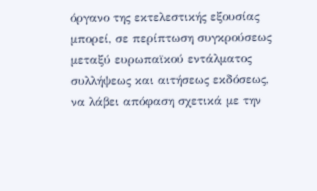όργανο της εκτελεστικής εξουσίας μπορεί, σε περίπτωση συγκρούσεως μεταξύ ευρωπαϊκού εντάλματος συλλήψεως και αιτήσεως εκδόσεως, να λάβει απόφαση σχετικά με την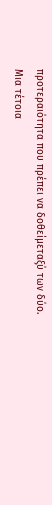προτεραιότητα που πρέπει να δοθείμεταξύ των δύο. Μια τέτοια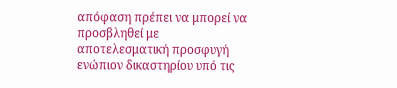απόφαση πρέπει να μπορεί να προσβληθεί με αποτελεσματική προσφυγή ενώπιον δικαστηρίου υπό τις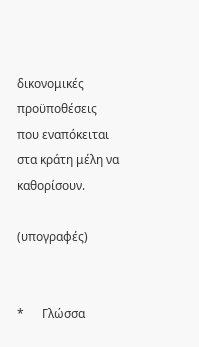δικονομικές προϋποθέσεις που εναπόκειται στα κράτη μέλη να καθορίσουν.

(υπογραφές)


*      Γλώσσα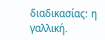διαδικασίας: η γαλλική.